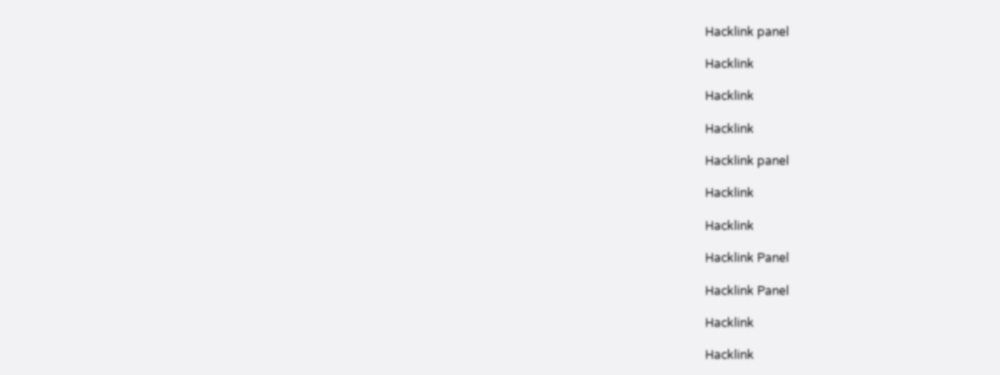Hacklink panel

Hacklink

Hacklink

Hacklink

Hacklink panel

Hacklink

Hacklink

Hacklink Panel

Hacklink Panel

Hacklink

Hacklink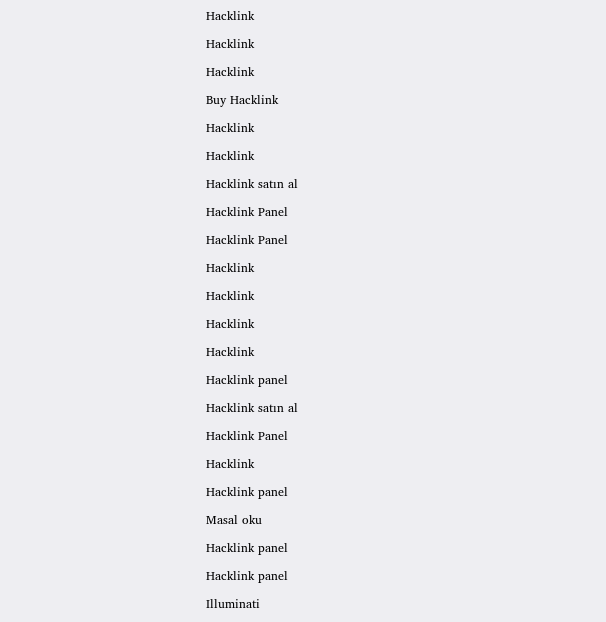Hacklink

Hacklink

Hacklink

Buy Hacklink

Hacklink

Hacklink

Hacklink satın al

Hacklink Panel

Hacklink Panel

Hacklink

Hacklink

Hacklink

Hacklink

Hacklink panel

Hacklink satın al

Hacklink Panel

Hacklink

Hacklink panel

Masal oku

Hacklink panel

Hacklink panel

Illuminati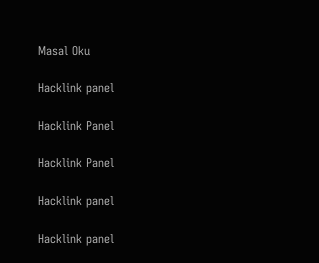Masal Oku

Hacklink panel

Hacklink Panel

Hacklink Panel

Hacklink panel

Hacklink panel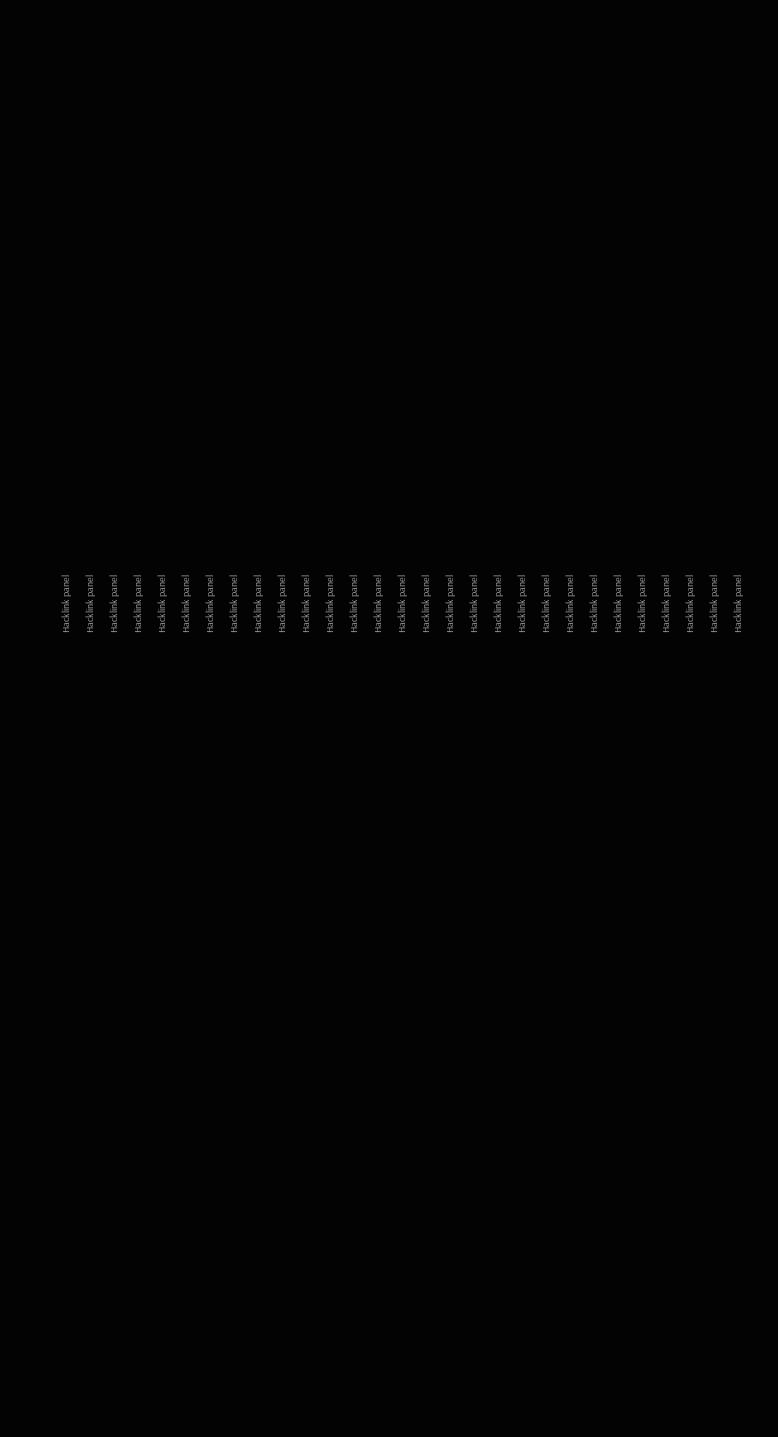Hacklink panel

Hacklink panel

Hacklink panel

Hacklink panel

Hacklink panel

Hacklink panel

Hacklink panel

Hacklink panel

Hacklink panel

Hacklink panel

Hacklink panel

Hacklink panel

Hacklink panel

Hacklink panel

Hacklink panel

Hacklink panel

Hacklink panel

Hacklink panel

Hacklink panel

Hacklink panel

Hacklink panel

Hacklink panel

Hacklink panel

Hacklink panel

Hacklink panel

Hacklink panel

Hacklink panel

Hacklink panel

Hacklink panel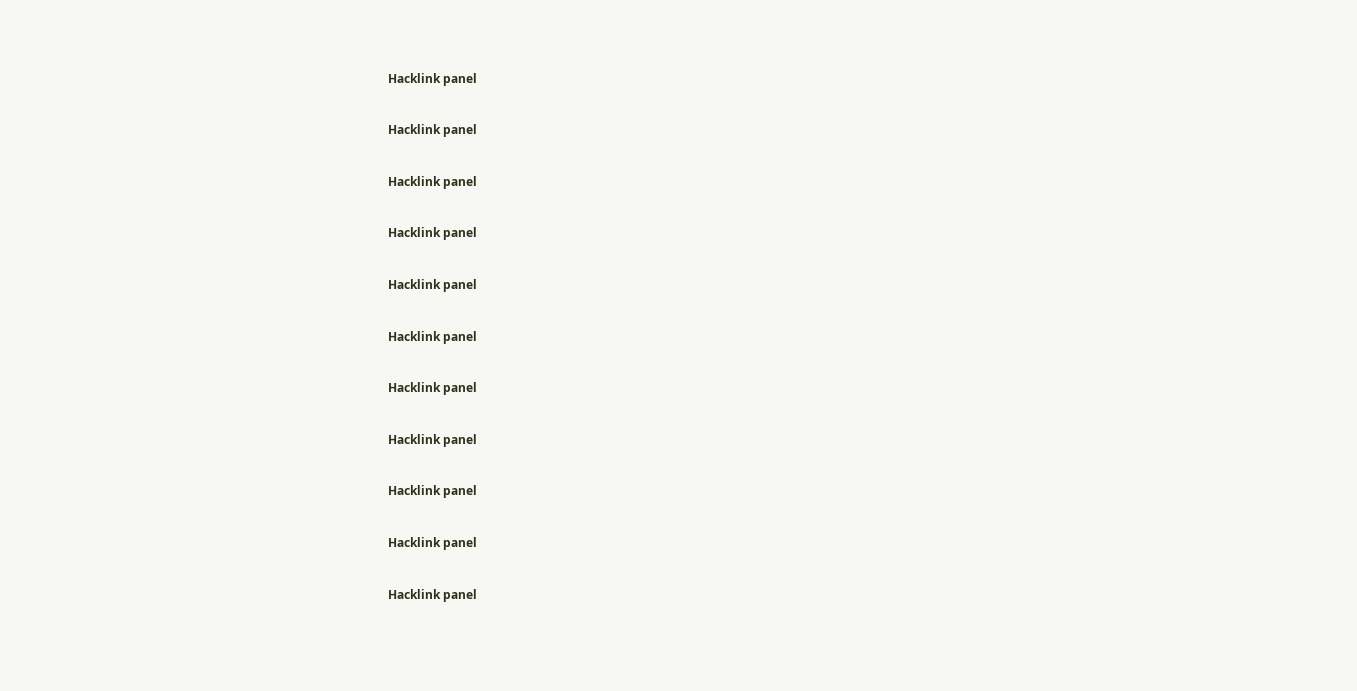Hacklink panel

Hacklink panel

Hacklink panel

Hacklink panel

Hacklink panel

Hacklink panel

Hacklink panel

Hacklink panel

Hacklink panel

Hacklink panel

Hacklink panel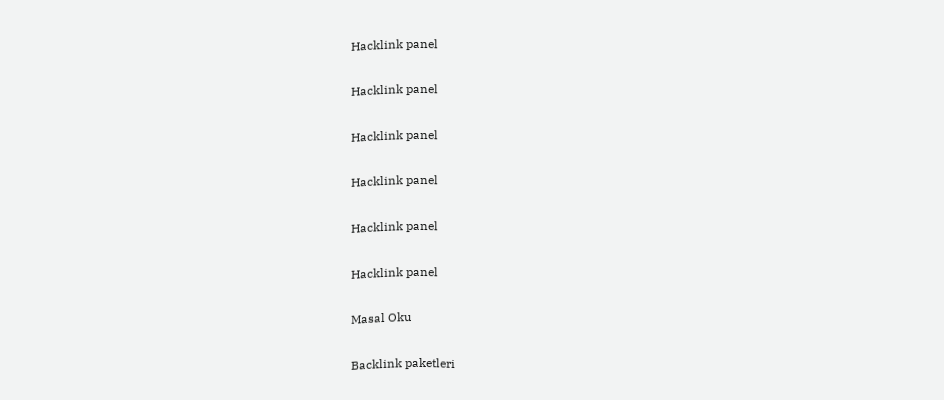Hacklink panel

Hacklink panel

Hacklink panel

Hacklink panel

Hacklink panel

Hacklink panel

Masal Oku

Backlink paketleri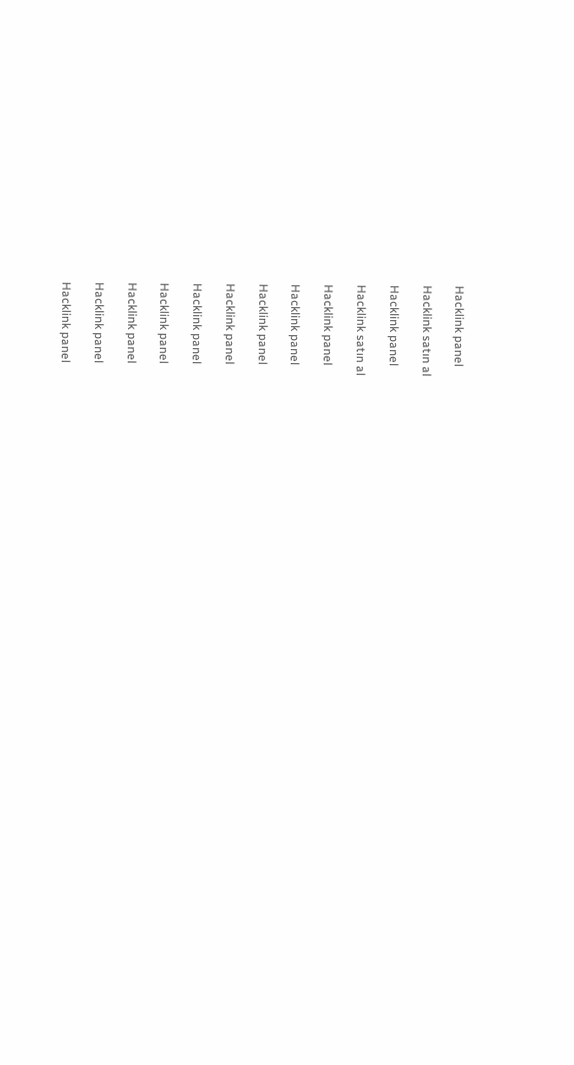Hacklink panel

Hacklink satın al

Hacklink panel

Hacklink satın al

Hacklink panel

Hacklink panel

Hacklink panel

Hacklink panel

Hacklink panel

Hacklink panel

Hacklink panel

Hacklink panel

Hacklink panel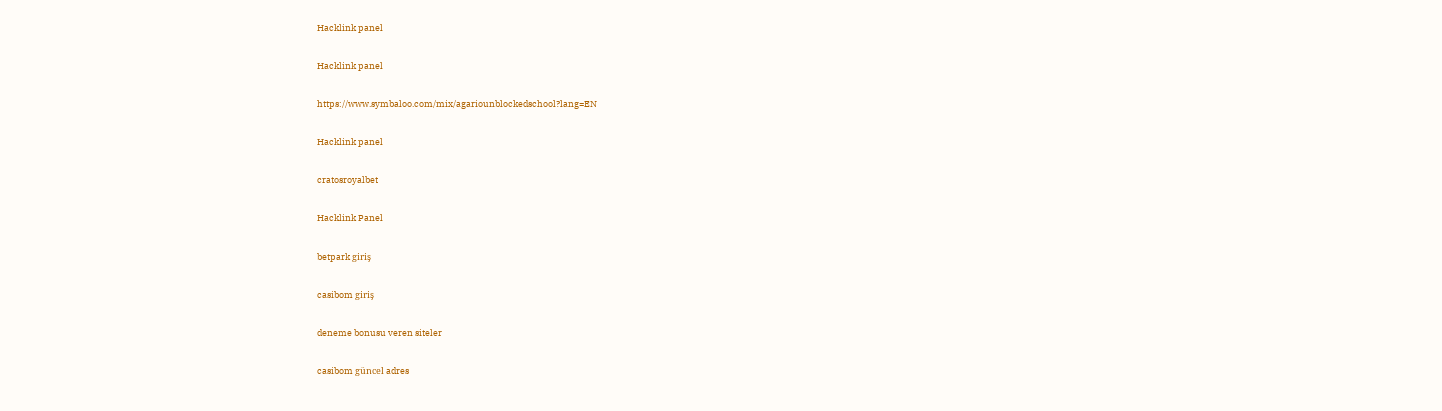Hacklink panel

Hacklink panel

https://www.symbaloo.com/mix/agariounblockedschool?lang=EN

Hacklink panel

cratosroyalbet

Hacklink Panel

betpark giriş

casibom giriş

deneme bonusu veren siteler

casibom güncel adres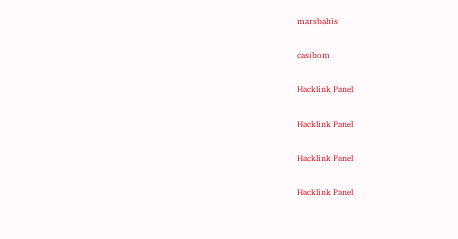marsbahis

casibom

Hacklink Panel

Hacklink Panel

Hacklink Panel

Hacklink Panel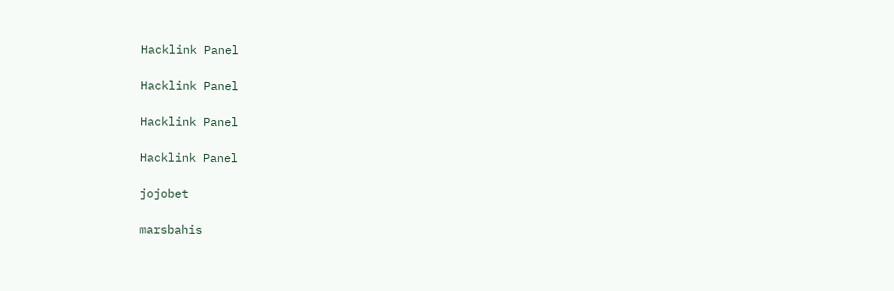Hacklink Panel

Hacklink Panel

Hacklink Panel

Hacklink Panel

jojobet

marsbahis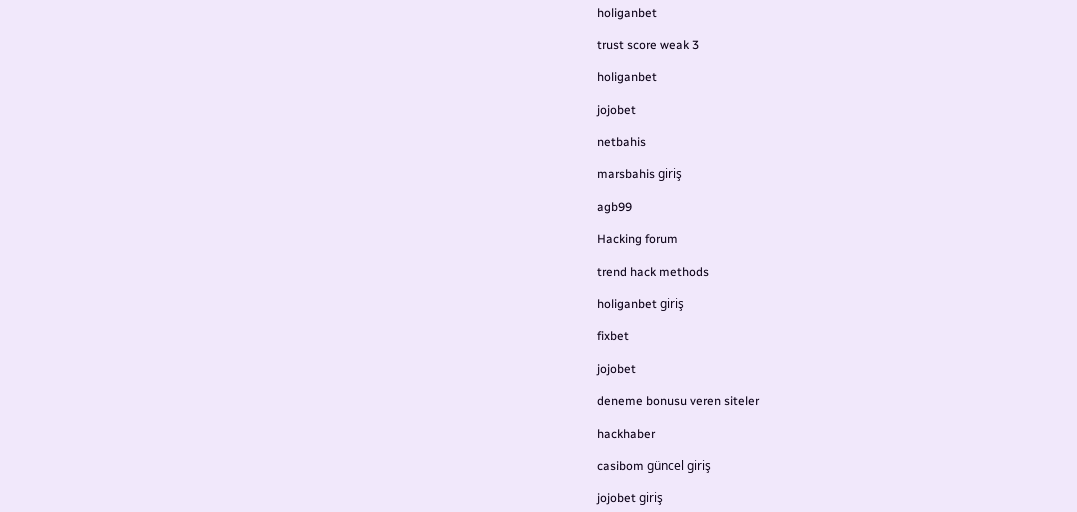holiganbet

trust score weak 3

holiganbet

jojobet

netbahis

marsbahis giriş

agb99

Hacking forum

trend hack methods

holiganbet giriş

fixbet

jojobet

deneme bonusu veren siteler

hackhaber

casibom güncel giriş

jojobet giriş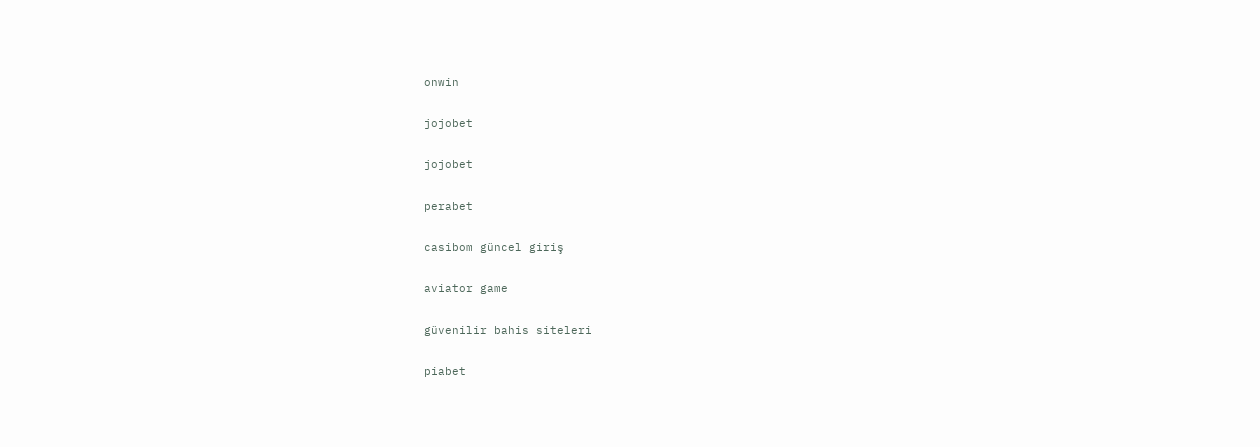onwin

jojobet

jojobet

perabet

casibom güncel giriş

aviator game

güvenilir bahis siteleri

piabet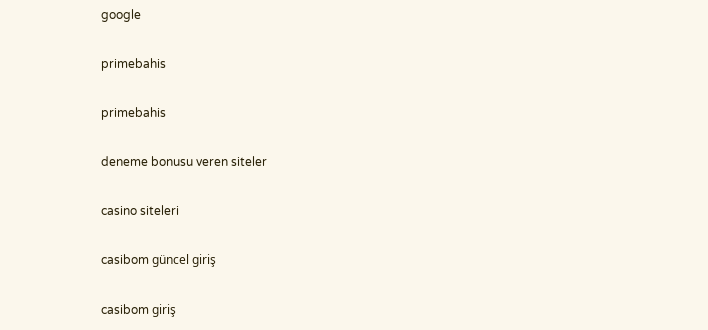google

primebahis

primebahis

deneme bonusu veren siteler

casino siteleri

casibom güncel giriş

casibom giriş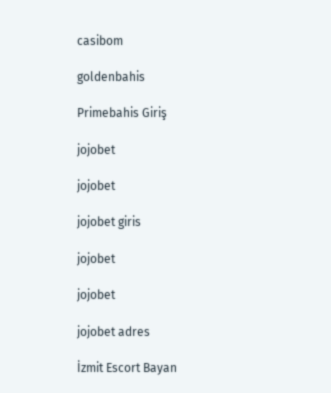casibom

goldenbahis

Primebahis Giriş

jojobet

jojobet

jojobet giris

jojobet

jojobet

jojobet adres

İzmit Escort Bayan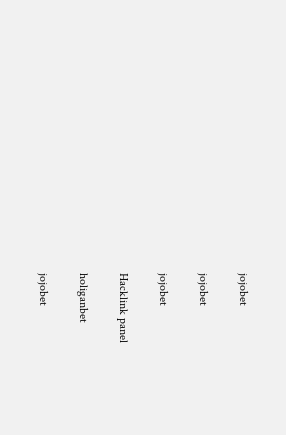jojobet

jojobet

jojobet

Hacklink panel

holiganbet

jojobet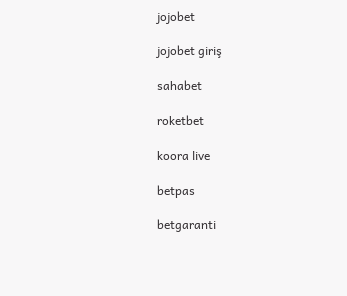jojobet

jojobet giriş

sahabet

roketbet

koora live

betpas

betgaranti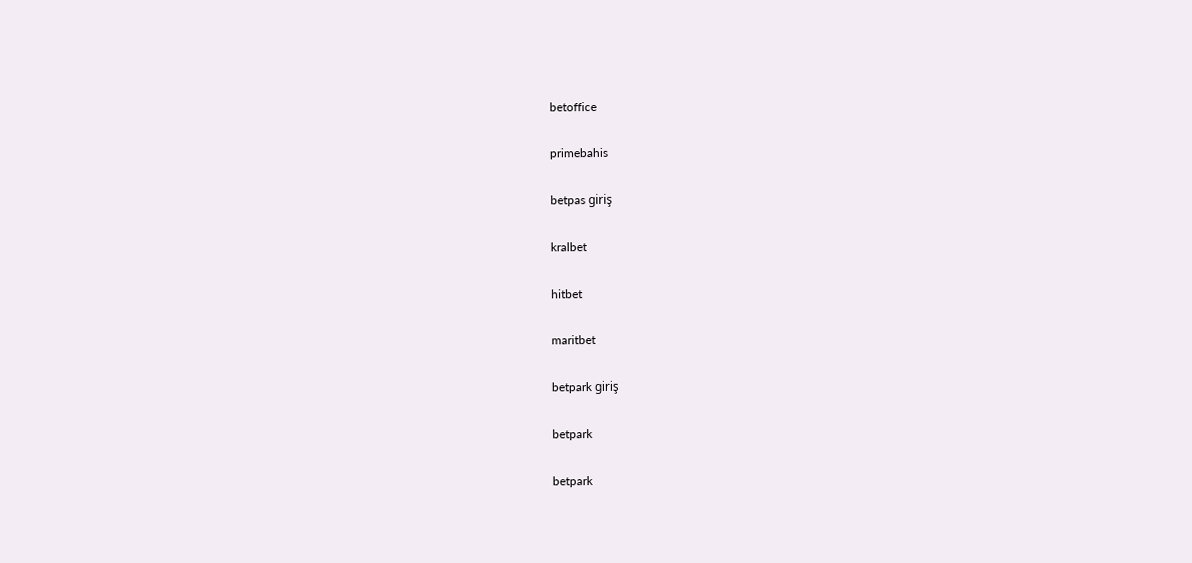betoffice

primebahis

betpas giriş

kralbet

hitbet

maritbet

betpark giriş

betpark

betpark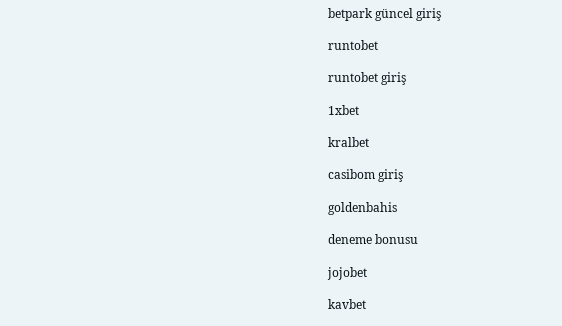betpark güncel giriş

runtobet

runtobet giriş

1xbet

kralbet

casibom giriş

goldenbahis

deneme bonusu

jojobet

kavbet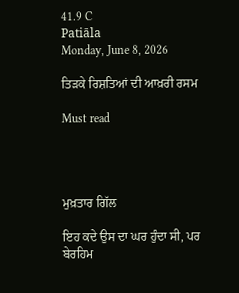41.9 C
Patiāla
Monday, June 8, 2026

ਤਿੜਕੇ ਰਿਸ਼ਤਿਆਂ ਦੀ ਆਖ਼ਰੀ ਰਸਮ

Must read




ਮੁਖ਼ਤਾਰ ਗਿੱਲ

ਇਹ ਕਦੇ ਉਸ ਦਾ ਘਰ ਹੁੰਦਾ ਸੀ, ਪਰ ਬੇਰਹਿਮ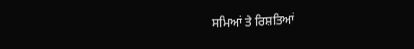ਸਮਿਆਂ ਤੇ ਰਿਸ਼ਤਿਆਂ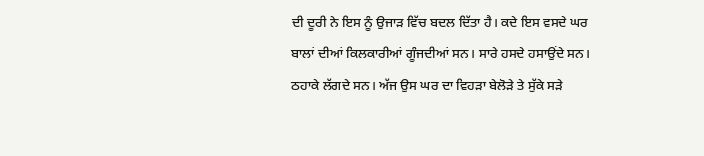ਦੀ ਦੂਰੀ ਨੇ ਇਸ ਨੂੰ ਉਜਾੜ ਵਿੱਚ ਬਦਲ ਦਿੱਤਾ ਹੈ। ਕਦੇ ਇਸ ਵਸਦੇ ਘਰ ਬਾਲਾਂ ਦੀਆਂ ਕਿਲਕਾਰੀਆਂ ਗੂੰਜਦੀਆਂ ਸਨ। ਸਾਰੇ ਹਸਦੇ ਹਸਾਉਂਦੇ ਸਨ। ਠਹਾਕੇ ਲੱਗਦੇ ਸਨ। ਅੱਜ ਉਸ ਘਰ ਦਾ ਵਿਹੜਾ ਬੇਲੋੜੇ ਤੇ ਸੁੱਕੇ ਸੜੇ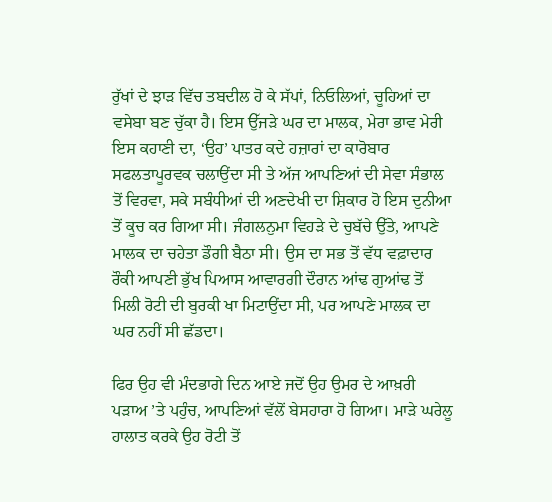ਰੁੱਖਾਂ ਦੇ ਝਾੜ ਵਿੱਚ ਤਬਦੀਲ ਹੋ ਕੇ ਸੱਪਾਂ, ਨਿਓਲਿਆਂ, ਚੂਹਿਆਂ ਦਾ ਵਸੇਬਾ ਬਣ ਚੁੱਕਾ ਹੈ। ਇਸ ਉੱਜੜੇ ਘਰ ਦਾ ਮਾਲਕ, ਮੇਰਾ ਭਾਵ ਮੇਰੀ ਇਸ ਕਹਾਣੀ ਦਾ, ‘ਉਹ’ ਪਾਤਰ ਕਦੇ ਹਜ਼ਾਰਾਂ ਦਾ ਕਾਰੋਬਾਰ ਸਫਲਤਾਪੂਰਵਕ ਚਲਾਉਂਦਾ ਸੀ ਤੇ ਅੱਜ ਆਪਣਿਆਂ ਦੀ ਸੇਵਾ ਸੰਭਾਲ ਤੋਂ ਵਿਰਵਾ, ਸਕੇ ਸਬੰਧੀਆਂ ਦੀ ਅਣਦੇਖੀ ਦਾ ਸ਼ਿਕਾਰ ਹੋ ਇਸ ਦੁਨੀਆ ਤੋਂ ਕੂਚ ਕਰ ਗਿਆ ਸੀ। ਜੰਗਲਨੁਮਾ ਵਿਹੜੇ ਦੇ ਚੁਬੱਚੇ ਉੱਤੇ, ਆਪਣੇ ਮਾਲਕ ਦਾ ਚਹੇਤਾ ਡੌਗੀ ਬੈਠਾ ਸੀ। ਉਸ ਦਾ ਸਭ ਤੋਂ ਵੱਧ ਵਫ਼ਾਦਾਰ ਰੌਕੀ ਆਪਣੀ ਭੁੱਖ ਪਿਆਸ ਆਵਾਰਗੀ ਦੌਰਾਨ ਆਂਢ ਗੁਆਂਢ ਤੋਂ ਮਿਲੀ ਰੋਟੀ ਦੀ ਬੁਰਕੀ ਖਾ ਮਿਟਾਉਂਦਾ ਸੀ, ਪਰ ਆਪਣੇ ਮਾਲਕ ਦਾ ਘਰ ਨਹੀਂ ਸੀ ਛੱਡਦਾ।

ਫਿਰ ਉਹ ਵੀ ਮੰਦਭਾਗੇ ਦਿਨ ਆਏ ਜਦੋਂ ਉਹ ਉਮਰ ਦੇ ਆਖ਼ਰੀ ਪੜਾਅ ’ਤੇ ਪਹੁੰਚ, ਆਪਣਿਆਂ ਵੱਲੋਂ ਬੇਸਹਾਰਾ ਹੋ ਗਿਆ। ਮਾੜੇ ਘਰੇਲੂ ਹਾਲਾਤ ਕਰਕੇ ਉਹ ਰੋਟੀ ਤੋਂ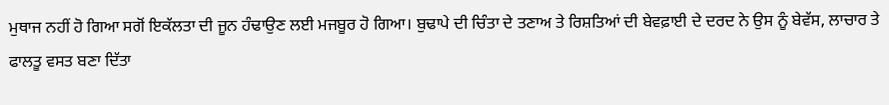ਮੁਥਾਜ ਨਹੀਂ ਹੋ ਗਿਆ ਸਗੋਂ ਇਕੱਲਤਾ ਦੀ ਜੂਨ ਹੰਢਾਉਣ ਲਈ ਮਜਬੂਰ ਹੋ ਗਿਆ। ਬੁਢਾਪੇ ਦੀ ਚਿੰਤਾ ਦੇ ਤਣਾਅ ਤੇ ਰਿਸ਼ਤਿਆਂ ਦੀ ਬੇਵਫ਼ਾਈ ਦੇ ਦਰਦ ਨੇ ਉਸ ਨੂੰ ਬੇਵੱਸ, ਲਾਚਾਰ ਤੇ ਫਾਲਤੂ ਵਸਤ ਬਣਾ ਦਿੱਤਾ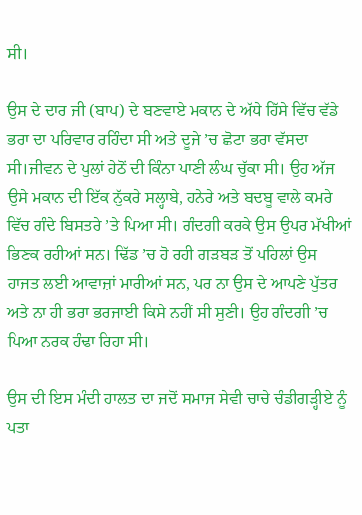ਸੀ।

ਉਸ ਦੇ ਦਾਰ ਜੀ (ਬਾਪ) ਦੇ ਬਣਵਾਏ ਮਕਾਨ ਦੇ ਅੱਧੇ ਹਿੱਸੇ ਵਿੱਚ ਵੱਡੇ ਭਰਾ ਦਾ ਪਰਿਵਾਰ ਰਹਿੰਦਾ ਸੀ ਅਤੇ ਦੂਜੇ ’ਚ ਛੋਟਾ ਭਰਾ ਵੱਸਦਾ ਸੀ।ਜੀਵਨ ਦੇ ਪੁਲਾਂ ਹੇਠੋਂ ਦੀ ਕਿੰਨਾ ਪਾਣੀ ਲੰਘ ਚੁੱਕਾ ਸੀ। ਉਹ ਅੱਜ ਉਸੇ ਮਕਾਨ ਦੀ ਇੱਕ ਨੁੱਕਰੇ ਸਲ੍ਹਾਬੇ, ਹਨੇਰੇ ਅਤੇ ਬਦਬੂ ਵਾਲੇ ਕਮਰੇ ਵਿੱਚ ਗੰਦੇ ਬਿਸਤਰੇ ’ਤੇ ਪਿਆ ਸੀ। ਗੰਦਗੀ ਕਰਕੇ ਉਸ ਉਪਰ ਮੱਖੀਆਂ ਭਿਣਕ ਰਹੀਆਂ ਸਨ। ਢਿੱਡ ’ਚ ਹੋ ਰਹੀ ਗੜਬੜ ਤੋਂ ਪਹਿਲਾਂ ਉਸ ਹਾਜਤ ਲਈ ਆਵਾਜ਼ਾਂ ਮਾਰੀਆਂ ਸਨ, ਪਰ ਨਾ ਉਸ ਦੇ ਆਪਣੇ ਪੁੱਤਰ ਅਤੇ ਨਾ ਹੀ ਭਰਾ ਭਰਜਾਈ ਕਿਸੇ ਨਹੀਂ ਸੀ ਸੁਣੀ। ਉਹ ਗੰਦਗੀ ’ਚ ਪਿਆ ਨਰਕ ਹੰਢਾ ਰਿਹਾ ਸੀ।

ਉਸ ਦੀ ਇਸ ਮੰਦੀ ਹਾਲਤ ਦਾ ਜਦੋਂ ਸਮਾਜ ਸੇਵੀ ਚਾਚੇ ਚੰਡੀਗੜ੍ਹੀਏ ਨੂੰ ਪਤਾ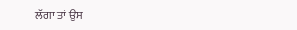ਲੱਗਾ ਤਾਂ ਉਸ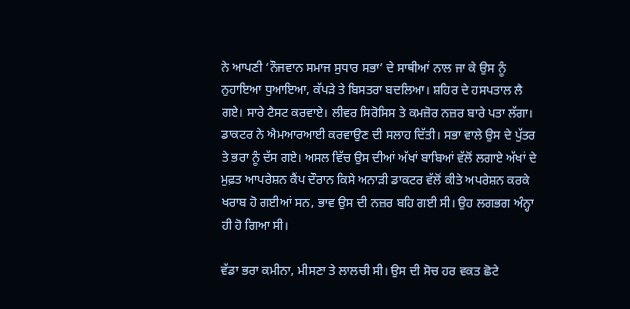ਨੇ ਆਪਣੀ ‘ਨੌਜਵਾਨ ਸਮਾਜ ਸੁਧਾਰ ਸਭਾ’ ਦੇ ਸਾਥੀਆਂ ਨਾਲ ਜਾ ਕੇ ਉਸ ਨੂੰ ਨੁਹਾਇਆ ਧੁਆਇਆ, ਕੱਪੜੇ ਤੇ ਬਿਸਤਰਾ ਬਦਲਿਆ। ਸ਼ਹਿਰ ਦੇ ਹਸਪਤਾਲ ਲੈ ਗਏ। ਸਾਰੇ ਟੈਸਟ ਕਰਵਾਏ। ਲੀਵਰ ਸਿਰੋਸਿਸ ਤੇ ਕਮਜ਼ੋਰ ਨਜ਼ਰ ਬਾਰੇ ਪਤਾ ਲੱਗਾ। ਡਾਕਟਰ ਨੇ ਐਮਆਰਆਈ ਕਰਵਾਉਣ ਦੀ ਸਲਾਹ ਦਿੱਤੀ। ਸਭਾ ਵਾਲੇ ਉਸ ਦੇ ਪੁੱਤਰ ਤੇ ਭਰਾ ਨੂੰ ਦੱਸ ਗਏ। ਅਸਲ ਵਿੱਚ ਉਸ ਦੀਆਂ ਅੱਖਾਂ ਬਾਬਿਆਂ ਵੱਲੋਂ ਲਗਾਏ ਅੱਖਾਂ ਦੇ ਮੁਫ਼ਤ ਆਪਰੇਸ਼ਨ ਕੈਂਪ ਦੌਰਾਨ ਕਿਸੇ ਅਨਾੜੀ ਡਾਕਟਰ ਵੱਲੋਂ ਕੀਤੇ ਅਪਰੇਸ਼ਨ ਕਰਕੇ ਖਰਾਬ ਹੋ ਗਈਆਂ ਸਨ, ਭਾਵ ਉਸ ਦੀ ਨਜ਼ਰ ਬਹਿ ਗਈ ਸੀ। ਉਹ ਲਗਭਗ ਅੰਨ੍ਹਾ ਹੀ ਹੋ ਗਿਆ ਸੀ।

ਵੱਡਾ ਭਰਾ ਕਮੀਨਾ, ਮੀਸਣਾ ਤੇ ਲਾਲਚੀ ਸੀ। ਉਸ ਦੀ ਸੋਚ ਹਰ ਵਕਤ ਛੋਟੇ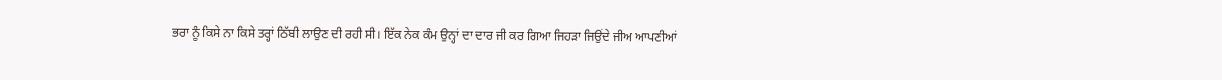ਭਰਾ ਨੂੰ ਕਿਸੇ ਨਾ ਕਿਸੇ ਤਰ੍ਹਾਂ ਠਿੱਬੀ ਲਾਉਣ ਦੀ ਰਹੀ ਸੀ। ਇੱਕ ਨੇਕ ਕੰਮ ਉਨ੍ਹਾਂ ਦਾ ਦਾਰ ਜੀ ਕਰ ਗਿਆ ਜਿਹੜਾ ਜਿਉਂਦੇ ਜੀਅ ਆਪਣੀਆਂ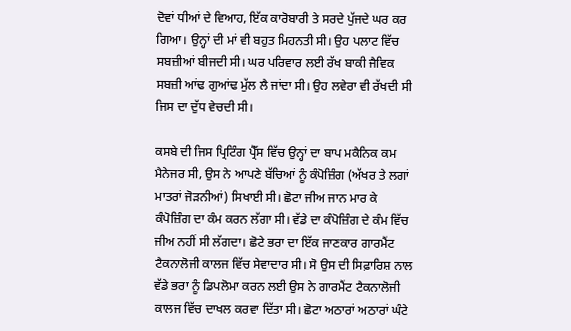ਦੋਵਾਂ ਧੀਆਂ ਦੇ ਵਿਆਹ, ਇੱਕ ਕਾਰੋਬਾਰੀ ਤੇ ਸਰਦੇ ਪੁੱਜਦੇ ਘਰ ਕਰ ਗਿਆ। ਉਨ੍ਹਾਂ ਦੀ ਮਾਂ ਵੀ ਬਹੁਤ ਮਿਹਨਤੀ ਸੀ। ਉਹ ਪਲਾਟ ਵਿੱਚ ਸਬਜ਼ੀਆਂ ਬੀਜਦੀ ਸੀ। ਘਰ ਪਰਿਵਾਰ ਲਈ ਰੱਖ ਬਾਕੀ ਜੈਵਿਕ ਸਬਜ਼ੀ ਆਂਢ ਗੁਆਂਢ ਮੁੱਲ ਲੈ ਜਾਂਦਾ ਸੀ। ਉਹ ਲਵੇਰਾ ਵੀ ਰੱਖਦੀ ਸੀ ਜਿਸ ਦਾ ਦੁੱਧ ਵੇਚਦੀ ਸੀ।

ਕਸਬੇ ਦੀ ਜਿਸ ਪ੍ਰਿਟਿੰਗ ਪ੍ਰੈੱਸ ਵਿੱਚ ਉਨ੍ਹਾਂ ਦਾ ਬਾਪ ਮਕੈਨਿਕ ਕਮ ਮੈਨੇਜਰ ਸੀ, ਉਸ ਨੇ ਆਪਣੇ ਬੱਚਿਆਂ ਨੂੰ ਕੰਪੋਜ਼ਿੰਗ (ਅੱਖਰ ਤੇ ਲਗਾਂ ਮਾਤਰਾਂ ਜੋੜਨੀਆਂ) ਸਿਖਾਈ ਸੀ। ਛੋਟਾ ਜੀਅ ਜਾਨ ਮਾਰ ਕੇ ਕੰਪੋਜ਼ਿੰਗ ਦਾ ਕੰਮ ਕਰਨ ਲੱਗਾ ਸੀ। ਵੱਡੇ ਦਾ ਕੰਪੋਜ਼ਿੰਗ ਦੇ ਕੰਮ ਵਿੱਚ ਜੀਅ ਨਹੀਂ ਸੀ ਲੱਗਦਾ। ਛੋਟੇ ਭਰਾ ਦਾ ਇੱਕ ਜਾਣਕਾਰ ਗਾਰਮੈਂਟ ਟੈਕਨਾਲੋਜੀ ਕਾਲਜ ਵਿੱਚ ਸੇਵਾਦਾਰ ਸੀ। ਸੋ ਉਸ ਦੀ ਸਿਫ਼ਾਰਿਸ਼ ਨਾਲ ਵੱਡੇ ਭਰਾ ਨੂੰ ਡਿਪਲੋਮਾ ਕਰਨ ਲਈ ਉਸ ਨੇ ਗਾਰਮੈਂਟ ਟੈਕਨਾਲੋਜੀ ਕਾਲਜ ਵਿੱਚ ਦਾਖਲ ਕਰਵਾ ਦਿੱਤਾ ਸੀ। ਛੋਟਾ ਅਠਾਰਾਂ ਅਠਾਰਾਂ ਘੰਟੇ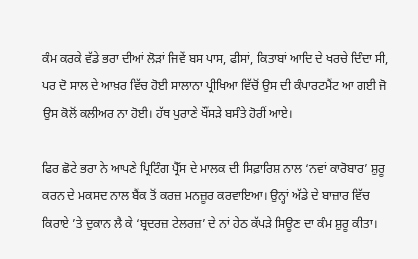ਕੰਮ ਕਰਕੇ ਵੱਡੇ ਭਰਾ ਦੀਆਂ ਲੋੜਾਂ ਜਿਵੇਂ ਬਸ ਪਾਸ, ਫੀਸਾਂ, ਕਿਤਾਬਾਂ ਆਦਿ ਦੇ ਖਰਚੇ ਦਿੰਦਾ ਸੀ, ਪਰ ਦੋ ਸਾਲ ਦੇ ਆਖ਼ਰ ਵਿੱਚ ਹੋਈ ਸਾਲਾਨਾ ਪ੍ਰੀਖਿਆ ਵਿੱਚੋਂ ਉਸ ਦੀ ਕੰਪਾਰਟਮੈਂਟ ਆ ਗਈ ਜੋ ਉਸ ਕੋਲੋਂ ਕਲੀਅਰ ਨਾ ਹੋਈ। ਹੱਥ ਪੁਰਾਣੇ ਖੌਂਸੜੇ ਬਸੰਤੇ ਹੋਰੀਂ ਆਏ।

ਫਿਰ ਛੋਟੇ ਭਰਾ ਨੇ ਆਪਣੇ ਪ੍ਰਿਟਿੰਗ ਪ੍ਰੈੱਸ ਦੇ ਮਾਲਕ ਦੀ ਸਿਫ਼ਾਰਿਸ਼ ਨਾਲ ‘ਨਵਾਂ ਕਾਰੋਬਾਰ’ ਸ਼ੁਰੂ ਕਰਨ ਦੇ ਮਕਸਦ ਨਾਲ ਬੈਂਕ ਤੋਂ ਕਰਜ਼ ਮਨਜ਼ੂਰ ਕਰਵਾਇਆ। ਉਨ੍ਹਾਂ ਅੱਡੇ ਦੇ ਬਾਜ਼ਾਰ ਵਿੱਚ ਕਿਰਾਏ ’ਤੇ ਦੁਕਾਨ ਲੈ ਕੇ ‘ਬ੍ਰਦਰਜ਼ ਟੇਲਰਜ਼’ ਦੇ ਨਾਂ ਹੇਠ ਕੱਪੜੇ ਸਿਊਣ ਦਾ ਕੰਮ ਸ਼ੁਰੂ ਕੀਤਾ।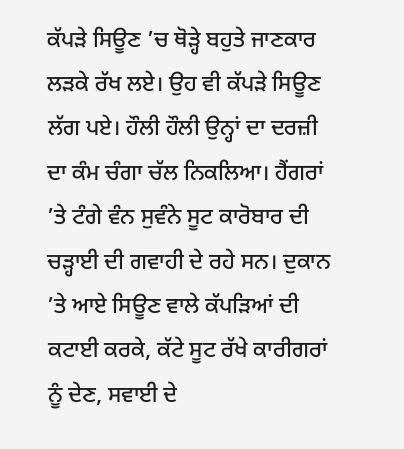ਕੱਪੜੇ ਸਿਊਣ ’ਚ ਥੋੜ੍ਹੇ ਬਹੁਤੇ ਜਾਣਕਾਰ ਲੜਕੇ ਰੱਖ ਲਏ। ਉਹ ਵੀ ਕੱਪੜੇ ਸਿਊਣ ਲੱਗ ਪਏ। ਹੌਲੀ ਹੌਲੀ ਉਨ੍ਹਾਂ ਦਾ ਦਰਜ਼ੀ ਦਾ ਕੰਮ ਚੰਗਾ ਚੱਲ ਨਿਕਲਿਆ। ਹੈਂਗਰਾਂ ’ਤੇ ਟੰਗੇ ਵੰਨ ਸੁਵੰਨੇ ਸੂਟ ਕਾਰੋਬਾਰ ਦੀ ਚੜ੍ਹਾਈ ਦੀ ਗਵਾਹੀ ਦੇ ਰਹੇ ਸਨ। ਦੁਕਾਨ ’ਤੇ ਆਏ ਸਿਊਣ ਵਾਲੇ ਕੱਪੜਿਆਂ ਦੀ ਕਟਾਈ ਕਰਕੇ, ਕੱਟੇ ਸੂਟ ਰੱਖੇ ਕਾਰੀਗਰਾਂ ਨੂੰ ਦੇਣ, ਸਵਾਈ ਦੇ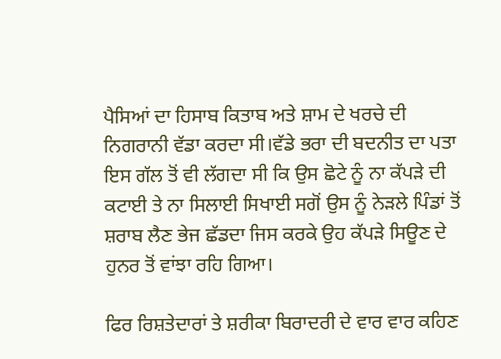ਪੈਸਿਆਂ ਦਾ ਹਿਸਾਬ ਕਿਤਾਬ ਅਤੇ ਸ਼ਾਮ ਦੇ ਖਰਚੇ ਦੀ ਨਿਗਰਾਨੀ ਵੱਡਾ ਕਰਦਾ ਸੀ।ਵੱਡੇ ਭਰਾ ਦੀ ਬਦਨੀਤ ਦਾ ਪਤਾ ਇਸ ਗੱਲ ਤੋਂ ਵੀ ਲੱਗਦਾ ਸੀ ਕਿ ਉਸ ਛੋਟੇ ਨੂੰ ਨਾ ਕੱਪੜੇ ਦੀ ਕਟਾਈ ਤੇ ਨਾ ਸਿਲਾਈ ਸਿਖਾਈ ਸਗੋਂ ਉਸ ਨੂੰ ਨੇੜਲੇ ਪਿੰਡਾਂ ਤੋਂ ਸ਼ਰਾਬ ਲੈਣ ਭੇਜ ਛੱਡਦਾ ਜਿਸ ਕਰਕੇ ਉਹ ਕੱਪੜੇ ਸਿਊਣ ਦੇ ਹੁਨਰ ਤੋਂ ਵਾਂਝਾ ਰਹਿ ਗਿਆ।

ਫਿਰ ਰਿਸ਼ਤੇਦਾਰਾਂ ਤੇ ਸ਼ਰੀਕਾ ਬਿਰਾਦਰੀ ਦੇ ਵਾਰ ਵਾਰ ਕਹਿਣ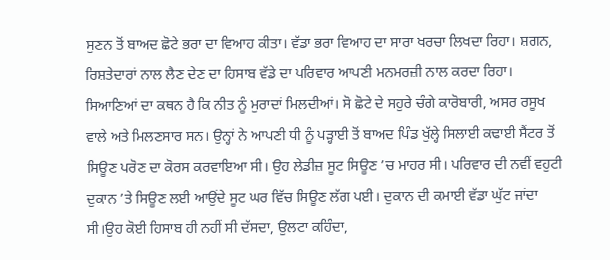ਸੁਣਨ ਤੋਂ ਬਾਅਦ ਛੋਟੇ ਭਰਾ ਦਾ ਵਿਆਹ ਕੀਤਾ। ਵੱਡਾ ਭਰਾ ਵਿਆਹ ਦਾ ਸਾਰਾ ਖਰਚਾ ਲਿਖਦਾ ਰਿਹਾ। ਸ਼ਗਨ, ਰਿਸ਼ਤੇਦਾਰਾਂ ਨਾਲ ਲੈਣ ਦੇਣ ਦਾ ਹਿਸਾਬ ਵੱਡੇ ਦਾ ਪਰਿਵਾਰ ਆਪਣੀ ਮਨਮਰਜ਼ੀ ਨਾਲ ਕਰਦਾ ਰਿਹਾ। ਸਿਆਣਿਆਂ ਦਾ ਕਥਨ ਹੈ ਕਿ ਨੀਤ ਨੂੰ ਮੁਰਾਦਾਂ ਮਿਲਦੀਆਂ। ਸੋ ਛੋਟੇ ਦੇ ਸਹੁਰੇ ਚੰਗੇ ਕਾਰੋਬਾਰੀ, ਅਸਰ ਰਸੂਖ ਵਾਲੇ ਅਤੇ ਮਿਲਣਸਾਰ ਸਨ। ਉਨ੍ਹਾਂ ਨੇ ਆਪਣੀ ਧੀ ਨੂੰ ਪੜ੍ਹਾਈ ਤੋਂ ਬਾਅਦ ਪਿੰਡ ਖੁੱਲ੍ਹੇ ਸਿਲਾਈ ਕਢਾਈ ਸੈਂਟਰ ਤੋਂ ਸਿਊਣ ਪਰੋਣ ਦਾ ਕੋਰਸ ਕਰਵਾਇਆ ਸੀ। ਉਹ ਲੇਡੀਜ਼ ਸੂਟ ਸਿਊਣ ’ਚ ਮਾਹਰ ਸੀ। ਪਰਿਵਾਰ ਦੀ ਨਵੀਂ ਵਹੁਟੀ ਦੁਕਾਨ ’ਤੇ ਸਿਊਣ ਲਈ ਆਉਂਦੇ ਸੂਟ ਘਰ ਵਿੱਚ ਸਿਊਣ ਲੱਗ ਪਈ। ਦੁਕਾਨ ਦੀ ਕਮਾਈ ਵੱਡਾ ਘੁੱਟ ਜਾਂਦਾ ਸੀ।ਉਹ ਕੋਈ ਹਿਸਾਬ ਹੀ ਨਹੀਂ ਸੀ ਦੱਸਦਾ, ਉਲਟਾ ਕਹਿੰਦਾ,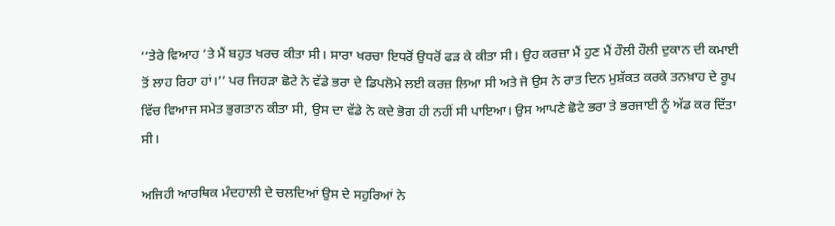‘‘ਤੇਰੇ ਵਿਆਹ ’ਤੇ ਮੈਂ ਬਹੁਤ ਖਰਚ ਕੀਤਾ ਸੀ। ਸਾਰਾ ਖਰਚਾ ਇਧਰੋਂ ਉਧਰੋਂ ਫੜ ਕੇ ਕੀਤਾ ਸੀ। ਉਹ ਕਰਜ਼ਾ ਮੈਂ ਹੁਣ ਮੈਂ ਹੌਲੀ ਹੌਲੀ ਦੁਕਾਨ ਦੀ ਕਮਾਈ ਤੋਂ ਲਾਹ ਰਿਹਾ ਹਾਂ।’’ ਪਰ ਜਿਹੜਾ ਛੋਟੇ ਨੇ ਵੱਡੇ ਭਰਾ ਦੇ ਡਿਪਲੋਮੇ ਲਈ ਕਰਜ਼ ਲਿਆ ਸੀ ਅਤੇ ਜੋ ਉਸ ਨੇ ਰਾਤ ਦਿਨ ਮੁਸ਼ੱਕਤ ਕਰਕੇ ਤਨਖ਼ਾਹ ਦੇ ਰੂਪ ਵਿੱਚ ਵਿਆਜ ਸਮੇਤ ਭੁਗਤਾਨ ਕੀਤਾ ਸੀ, ਉਸ ਦਾ ਵੱਡੇ ਨੇ ਕਦੇ ਭੋਗ ਹੀ ਨਹੀਂ ਸੀ ਪਾਇਆ। ਉਸ ਆਪਣੇ ਛੋਟੇ ਭਰਾ ਤੇ ਭਰਜਾਈ ਨੂੰ ਅੱਡ ਕਰ ਦਿੱਤਾ ਸੀ।

ਅਜਿਹੀ ਆਰਥਿਕ ਮੰਦਹਾਲੀ ਦੇ ਚਲਦਿਆਂ ਉਸ ਦੇ ਸਹੁਰਿਆਂ ਨੇ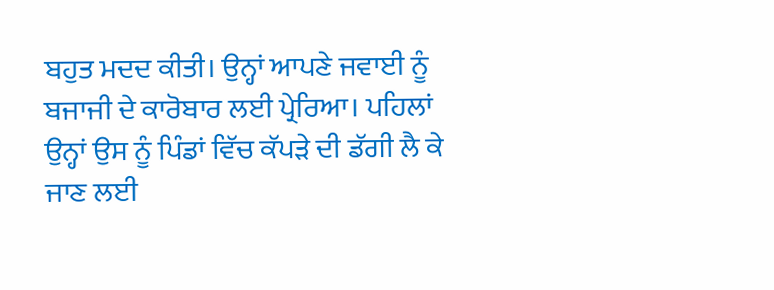ਬਹੁਤ ਮਦਦ ਕੀਤੀ। ਉਨ੍ਹਾਂ ਆਪਣੇ ਜਵਾਈ ਨੂੰ ਬਜਾਜੀ ਦੇ ਕਾਰੋਬਾਰ ਲਈ ਪ੍ਰੇਰਿਆ। ਪਹਿਲਾਂ ਉਨ੍ਹਾਂ ਉਸ ਨੂੰ ਪਿੰਡਾਂ ਵਿੱਚ ਕੱਪੜੇ ਦੀ ਡੱਗੀ ਲੈ ਕੇ ਜਾਣ ਲਈ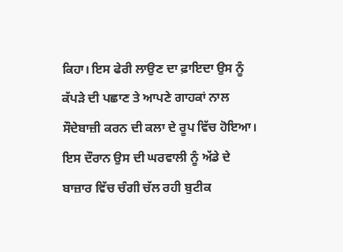ਕਿਹਾ। ਇਸ ਫੇਰੀ ਲਾਉਣ ਦਾ ਫ਼ਾਇਦਾ ਉਸ ਨੂੰ ਕੱਪੜੇ ਦੀ ਪਛਾਣ ਤੇ ਆਪਣੇ ਗਾਹਕਾਂ ਨਾਲ ਸੌਦੇਬਾਜ਼ੀ ਕਰਨ ਦੀ ਕਲਾ ਦੇ ਰੂਪ ਵਿੱਚ ਹੋਇਆ। ਇਸ ਦੌਰਾਨ ਉਸ ਦੀ ਘਰਵਾਲੀ ਨੂੰ ਅੱਡੇ ਦੇ ਬਾਜ਼ਾਰ ਵਿੱਚ ਚੰਗੀ ਚੱਲ ਰਹੀ ਬੁਟੀਕ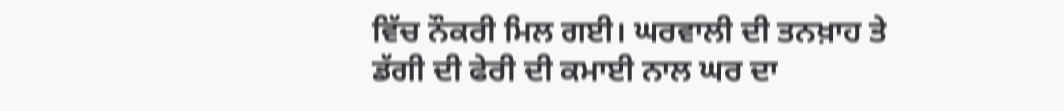ਵਿੱਚ ਨੌਕਰੀ ਮਿਲ ਗਈ। ਘਰਵਾਲੀ ਦੀ ਤਨਖ਼ਾਹ ਤੇ ਡੱਗੀ ਦੀ ਫੇਰੀ ਦੀ ਕਮਾਈ ਨਾਲ ਘਰ ਦਾ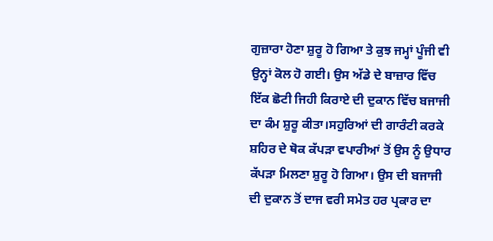ਗੁਜ਼ਾਰਾ ਹੋਣਾ ਸ਼ੁਰੂ ਹੋ ਗਿਆ ਤੇ ਕੁਝ ਜਮ੍ਹਾਂ ਪੂੰਜੀ ਵੀ ਉਨ੍ਹਾਂ ਕੋਲ ਹੋ ਗਈ। ਉਸ ਅੱਡੇ ਦੇ ਬਾਜ਼ਾਰ ਵਿੱਚ ਇੱਕ ਛੋਟੀ ਜਿਹੀ ਕਿਰਾਏ ਦੀ ਦੁਕਾਨ ਵਿੱਚ ਬਜਾਜੀ ਦਾ ਕੰਮ ਸ਼ੁਰੂ ਕੀਤਾ।ਸਹੁਰਿਆਂ ਦੀ ਗਾਰੰਟੀ ਕਰਕੇ ਸ਼ਹਿਰ ਦੇ ਥੋਕ ਕੱਪੜਾ ਵਪਾਰੀਆਂ ਤੋਂ ਉਸ ਨੂੰ ਉਧਾਰ ਕੱਪੜਾ ਮਿਲਣਾ ਸ਼ੁਰੂ ਹੋ ਗਿਆ। ਉਸ ਦੀ ਬਜਾਜੀ ਦੀ ਦੁਕਾਨ ਤੋਂ ਦਾਜ ਵਰੀ ਸਮੇਤ ਹਰ ਪ੍ਰਕਾਰ ਦਾ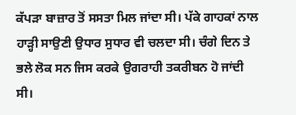ਕੱਪੜਾ ਬਾਜ਼ਾਰ ਤੋਂ ਸਸਤਾ ਮਿਲ ਜਾਂਦਾ ਸੀ। ਪੱਕੇ ਗਾਹਕਾਂ ਨਾਲ ਹਾੜ੍ਹੀ ਸਾਉਣੀ ਉਧਾਰ ਸੁਧਾਰ ਵੀ ਚਲਦਾ ਸੀ। ਚੰਗੇ ਦਿਨ ਤੇ ਭਲੇ ਲੋਕ ਸਨ ਜਿਸ ਕਰਕੇ ਉਗਰਾਹੀ ਤਕਰੀਬਨ ਹੋ ਜਾਂਦੀ ਸੀ।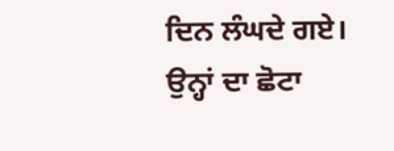ਦਿਨ ਲੰਘਦੇ ਗਏ। ਉਨ੍ਹਾਂ ਦਾ ਛੋਟਾ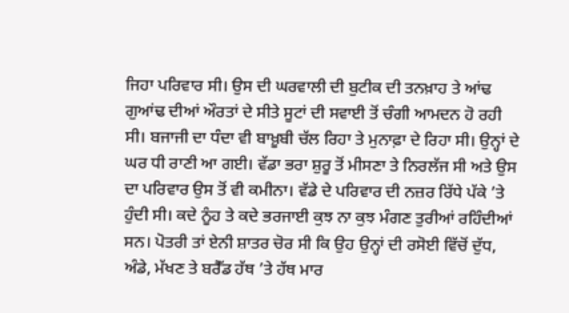ਜਿਹਾ ਪਰਿਵਾਰ ਸੀ। ਉਸ ਦੀ ਘਰਵਾਲੀ ਦੀ ਬੁਟੀਕ ਦੀ ਤਨਖ਼ਾਹ ਤੇ ਆਂਢ ਗੁਆਂਢ ਦੀਆਂ ਔਰਤਾਂ ਦੇ ਸੀਤੇ ਸੂਟਾਂ ਦੀ ਸਵਾਈ ਤੋਂ ਚੰਗੀ ਆਮਦਨ ਹੋ ਰਹੀ ਸੀ। ਬਜਾਜੀ ਦਾ ਧੰਦਾ ਵੀ ਬਾਖ਼ੂਬੀ ਚੱਲ ਰਿਹਾ ਤੇ ਮੁਨਾਫ਼ਾ ਦੇ ਰਿਹਾ ਸੀ। ਉਨ੍ਹਾਂ ਦੇ ਘਰ ਧੀ ਰਾਣੀ ਆ ਗਈ। ਵੱਡਾ ਭਰਾ ਸ਼ੁਰੂ ਤੋਂ ਮੀਸਣਾ ਤੇ ਨਿਰਲੱਜ ਸੀ ਅਤੇ ਉਸ ਦਾ ਪਰਿਵਾਰ ਉਸ ਤੋਂ ਵੀ ਕਮੀਨਾ। ਵੱਡੇ ਦੇ ਪਰਿਵਾਰ ਦੀ ਨਜ਼ਰ ਰਿੱਧੇ ਪੱਕੇ ’ਤੇ ਹੁੰਦੀ ਸੀ। ਕਦੇ ਨੂੰਹ ਤੇ ਕਦੇ ਭਰਜਾਈ ਕੁਝ ਨਾ ਕੁਝ ਮੰਗਣ ਤੁਰੀਆਂ ਰਹਿੰਦੀਆਂ ਸਨ। ਪੋਤਰੀ ਤਾਂ ਏਨੀ ਸ਼ਾਤਰ ਚੋਰ ਸੀ ਕਿ ਉਹ ਉਨ੍ਹਾਂ ਦੀ ਰਸੋਈ ਵਿੱਚੋਂ ਦੁੱਧ, ਅੰਡੇ, ਮੱਖਣ ਤੇ ਬਰੈੱਡ ਹੱਥ ’ਤੇ ਹੱਥ ਮਾਰ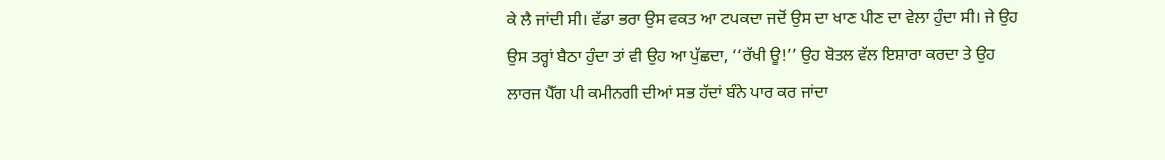ਕੇ ਲੈ ਜਾਂਦੀ ਸੀ। ਵੱਡਾ ਭਰਾ ਉਸ ਵਕਤ ਆ ਟਪਕਦਾ ਜਦੋਂ ਉਸ ਦਾ ਖਾਣ ਪੀਣ ਦਾ ਵੇਲਾ ਹੁੰਦਾ ਸੀ। ਜੇ ਉਹ ਉਸ ਤਰ੍ਹਾਂ ਬੈਠਾ ਹੁੰਦਾ ਤਾਂ ਵੀ ਉਹ ਆ ਪੁੱਛਦਾ, ‘‘ਰੱਖੀ ਊ!’’ ਉਹ ਬੋਤਲ ਵੱਲ ਇਸ਼ਾਰਾ ਕਰਦਾ ਤੇ ਉਹ ਲਾਰਜ ਪੈੱਗ ਪੀ ਕਮੀਨਗੀ ਦੀਆਂ ਸਭ ਹੱਦਾਂ ਬੰਨੇ ਪਾਰ ਕਰ ਜਾਂਦਾ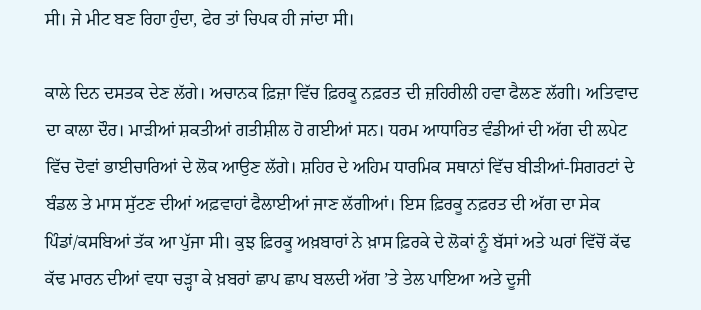ਸੀ। ਜੇ ਮੀਟ ਬਣ ਰਿਹਾ ਹੁੰਦਾ, ਫੇਰ ਤਾਂ ਚਿਪਕ ਹੀ ਜਾਂਦਾ ਸੀ।

ਕਾਲੇ ਦਿਨ ਦਸਤਕ ਦੇਣ ਲੱਗੇ। ਅਚਾਨਕ ਫ਼ਿਜ਼ਾ ਵਿੱਚ ਫ਼ਿਰਕੂ ਨਫ਼ਰਤ ਦੀ ਜ਼ਹਿਰੀਲੀ ਹਵਾ ਫੈਲਣ ਲੱਗੀ। ਅਤਿਵਾਦ ਦਾ ਕਾਲਾ ਦੌਰ। ਮਾੜੀਆਂ ਸ਼ਕਤੀਆਂ ਗਤੀਸ਼ੀਲ ਹੋ ਗਈਆਂ ਸਨ। ਧਰਮ ਆਧਾਰਿਤ ਵੰਡੀਆਂ ਦੀ ਅੱਗ ਦੀ ਲਪੇਟ ਵਿੱਚ ਦੋਵਾਂ ਭਾਈਚਾਰਿਆਂ ਦੇ ਲੋਕ ਆਉਣ ਲੱਗੇ। ਸ਼ਹਿਰ ਦੇ ਅਹਿਮ ਧਾਰਮਿਕ ਸਥਾਨਾਂ ਵਿੱਚ ਬੀੜੀਆਂ-ਸਿਗਰਟਾਂ ਦੇ ਬੰਡਲ ਤੇ ਮਾਸ ਸੁੱਟਣ ਦੀਆਂ ਅਫ਼ਵਾਹਾਂ ਫੈਲਾਈਆਂ ਜਾਣ ਲੱਗੀਆਂ। ਇਸ ਫ਼ਿਰਕੂ ਨਫ਼ਰਤ ਦੀ ਅੱਗ ਦਾ ਸੇਕ ਪਿੰਡਾਂ/ਕਸਬਿਆਂ ਤੱਕ ਆ ਪੁੱਜਾ ਸੀ। ਕੁਝ ਫ਼ਿਰਕੂ ਅਖ਼ਬਾਰਾਂ ਨੇ ਖ਼ਾਸ ਫ਼ਿਰਕੇ ਦੇ ਲੋਕਾਂ ਨੂੰ ਬੱਸਾਂ ਅਤੇ ਘਰਾਂ ਵਿੱਚੋਂ ਕੱਢ ਕੱਢ ਮਾਰਨ ਦੀਆਂ ਵਧਾ ਚੜ੍ਹਾ ਕੇ ਖ਼ਬਰਾਂ ਛਾਪ ਛਾਪ ਬਲਦੀ ਅੱਗ ’ਤੇ ਤੇਲ ਪਾਇਆ ਅਤੇ ਦੂਜੀ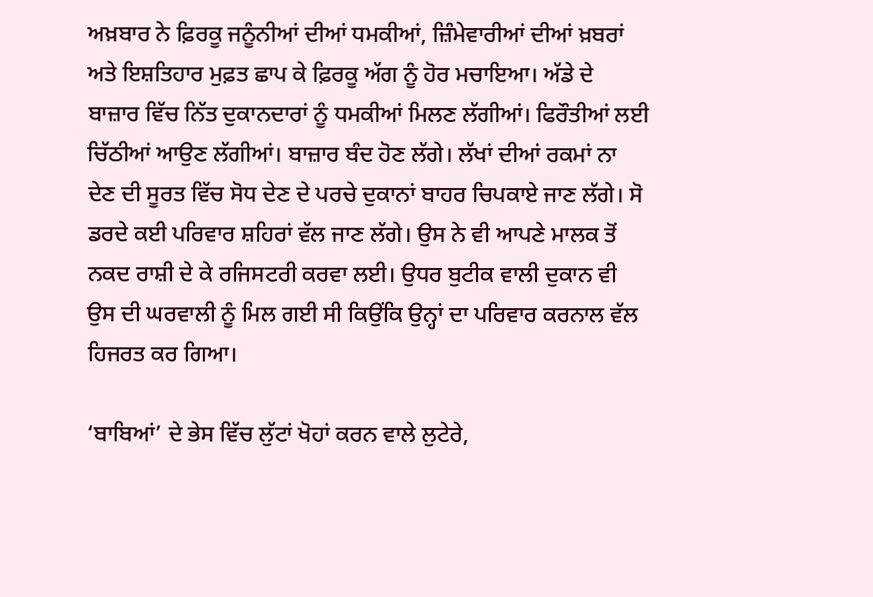ਅਖ਼ਬਾਰ ਨੇ ਫ਼ਿਰਕੂ ਜਨੂੰਨੀਆਂ ਦੀਆਂ ਧਮਕੀਆਂ, ਜ਼ਿੰਮੇਵਾਰੀਆਂ ਦੀਆਂ ਖ਼ਬਰਾਂ ਅਤੇ ਇਸ਼ਤਿਹਾਰ ਮੁਫ਼ਤ ਛਾਪ ਕੇ ਫ਼ਿਰਕੂ ਅੱਗ ਨੂੰ ਹੋਰ ਮਚਾਇਆ। ਅੱਡੇ ਦੇ ਬਾਜ਼ਾਰ ਵਿੱਚ ਨਿੱਤ ਦੁਕਾਨਦਾਰਾਂ ਨੂੰ ਧਮਕੀਆਂ ਮਿਲਣ ਲੱਗੀਆਂ। ਫਿਰੌਤੀਆਂ ਲਈ ਚਿੱਠੀਆਂ ਆਉਣ ਲੱਗੀਆਂ। ਬਾਜ਼ਾਰ ਬੰਦ ਹੋਣ ਲੱਗੇ। ਲੱਖਾਂ ਦੀਆਂ ਰਕਮਾਂ ਨਾ ਦੇਣ ਦੀ ਸੂਰਤ ਵਿੱਚ ਸੋਧ ਦੇਣ ਦੇ ਪਰਚੇ ਦੁਕਾਨਾਂ ਬਾਹਰ ਚਿਪਕਾਏ ਜਾਣ ਲੱਗੇ। ਸੋ ਡਰਦੇ ਕਈ ਪਰਿਵਾਰ ਸ਼ਹਿਰਾਂ ਵੱਲ ਜਾਣ ਲੱਗੇ। ਉਸ ਨੇ ਵੀ ਆਪਣੇ ਮਾਲਕ ਤੋਂ ਨਕਦ ਰਾਸ਼ੀ ਦੇ ਕੇ ਰਜਿਸਟਰੀ ਕਰਵਾ ਲਈ। ਉਧਰ ਬੁਟੀਕ ਵਾਲੀ ਦੁਕਾਨ ਵੀ ਉਸ ਦੀ ਘਰਵਾਲੀ ਨੂੰ ਮਿਲ ਗਈ ਸੀ ਕਿਉਂਕਿ ਉਨ੍ਹਾਂ ਦਾ ਪਰਿਵਾਰ ਕਰਨਾਲ ਵੱਲ ਹਿਜਰਤ ਕਰ ਗਿਆ।

‘ਬਾਬਿਆਂ’ ਦੇ ਭੇਸ ਵਿੱਚ ਲੁੱਟਾਂ ਖੋਹਾਂ ਕਰਨ ਵਾਲੇ ਲੁਟੇਰੇ,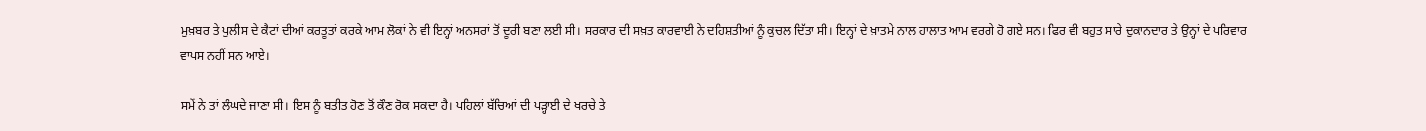ਮੁਖ਼ਬਰ ਤੇ ਪੁਲੀਸ ਦੇ ਕੈਟਾਂ ਦੀਆਂ ਕਰਤੂਤਾਂ ਕਰਕੇ ਆਮ ਲੋਕਾਂ ਨੇ ਵੀ ਇਨ੍ਹਾਂ ਅਨਸਰਾਂ ਤੋਂ ਦੂਰੀ ਬਣਾ ਲਈ ਸੀ। ਸਰਕਾਰ ਦੀ ਸਖ਼ਤ ਕਾਰਵਾਈ ਨੇ ਦਹਿਸ਼ਤੀਆਂ ਨੂੰ ਕੁਚਲ ਦਿੱਤਾ ਸੀ। ਇਨ੍ਹਾਂ ਦੇ ਖ਼ਾਤਮੇ ਨਾਲ ਹਾਲਾਤ ਆਮ ਵਰਗੇ ਹੋ ਗਏ ਸਨ। ਫਿਰ ਵੀ ਬਹੁਤ ਸਾਰੇ ਦੁਕਾਨਦਾਰ ਤੇ ਉਨ੍ਹਾਂ ਦੇ ਪਰਿਵਾਰ ਵਾਪਸ ਨਹੀਂ ਸਨ ਆਏ।

ਸਮੇਂ ਨੇ ਤਾਂ ਲੰਘਦੇ ਜਾਣਾ ਸੀ। ਇਸ ਨੂੰ ਬਤੀਤ ਹੋਣ ਤੋਂ ਕੌਣ ਰੋਕ ਸਕਦਾ ਹੈ। ਪਹਿਲਾਂ ਬੱਚਿਆਂ ਦੀ ਪੜ੍ਹਾਈ ਦੇ ਖਰਚੇ ਤੇ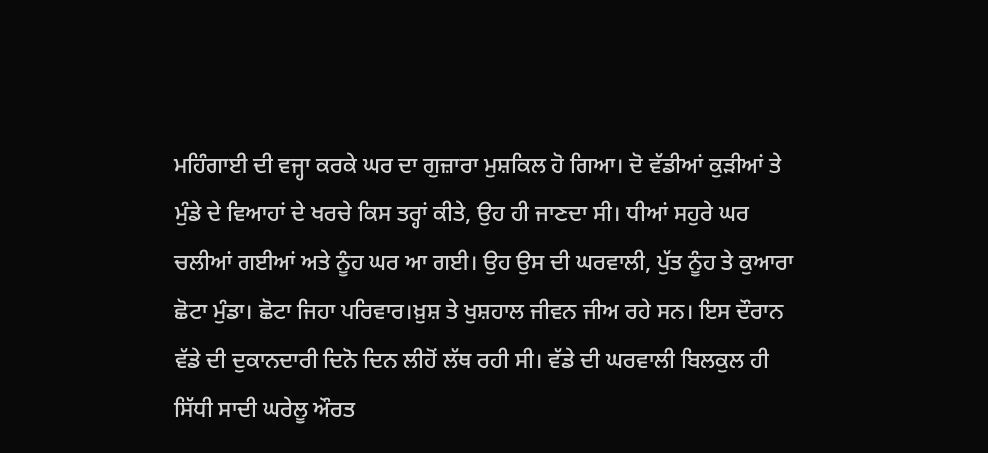ਮਹਿੰਗਾਈ ਦੀ ਵਜ੍ਹਾ ਕਰਕੇ ਘਰ ਦਾ ਗੁਜ਼ਾਰਾ ਮੁਸ਼ਕਿਲ ਹੋ ਗਿਆ। ਦੋ ਵੱਡੀਆਂ ਕੁੜੀਆਂ ਤੇ ਮੁੰਡੇ ਦੇ ਵਿਆਹਾਂ ਦੇ ਖਰਚੇ ਕਿਸ ਤਰ੍ਹਾਂ ਕੀਤੇ, ਉਹ ਹੀ ਜਾਣਦਾ ਸੀ। ਧੀਆਂ ਸਹੁਰੇ ਘਰ ਚਲੀਆਂ ਗਈਆਂ ਅਤੇ ਨੂੰਹ ਘਰ ਆ ਗਈ। ਉਹ ਉਸ ਦੀ ਘਰਵਾਲੀ, ਪੁੱਤ ਨੂੰਹ ਤੇ ਕੁਆਰਾ ਛੋਟਾ ਮੁੰਡਾ। ਛੋਟਾ ਜਿਹਾ ਪਰਿਵਾਰ।ਖ਼ੁਸ਼ ਤੇ ਖੁਸ਼ਹਾਲ ਜੀਵਨ ਜੀਅ ਰਹੇ ਸਨ। ਇਸ ਦੌਰਾਨ ਵੱਡੇ ਦੀ ਦੁਕਾਨਦਾਰੀ ਦਿਨੋ ਦਿਨ ਲੀਹੋਂ ਲੱਥ ਰਹੀ ਸੀ। ਵੱਡੇ ਦੀ ਘਰਵਾਲੀ ਬਿਲਕੁਲ ਹੀ ਸਿੱਧੀ ਸਾਦੀ ਘਰੇਲੂ ਔਰਤ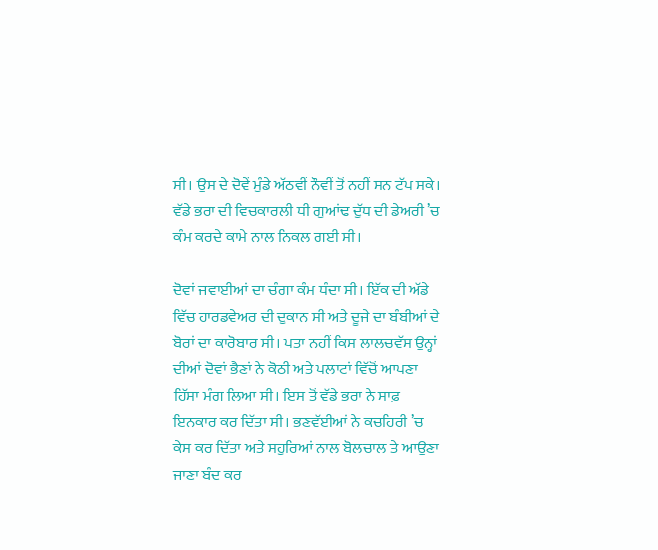ਸੀ। ਉਸ ਦੇ ਦੋਵੇਂ ਮੁੰਡੇ ਅੱਠਵੀਂ ਨੌਵੀਂ ਤੋਂ ਨਹੀਂ ਸਨ ਟੱਪ ਸਕੇ। ਵੱਡੇ ਭਰਾ ਦੀ ਵਿਚਕਾਰਲੀ ਧੀ ਗੁਆਂਢ ਦੁੱਧ ਦੀ ਡੇਅਰੀ ’ਚ ਕੰਮ ਕਰਦੇ ਕਾਮੇ ਨਾਲ ਨਿਕਲ ਗਈ ਸੀ।

ਦੋਵਾਂ ਜਵਾਈਆਂ ਦਾ ਚੰਗਾ ਕੰਮ ਧੰਦਾ ਸੀ। ਇੱਕ ਦੀ ਅੱਡੇ ਵਿੱਚ ਹਾਰਡਵੇਅਰ ਦੀ ਦੁਕਾਨ ਸੀ ਅਤੇ ਦੂਜੇ ਦਾ ਬੰਬੀਆਂ ਦੇ ਬੋਰਾਂ ਦਾ ਕਾਰੋਬਾਰ ਸੀ। ਪਤਾ ਨਹੀਂ ਕਿਸ ਲਾਲਚਵੱਸ ਉਨ੍ਹਾਂ ਦੀਆਂ ਦੋਵਾਂ ਭੈਣਾਂ ਨੇ ਕੋਠੀ ਅਤੇ ਪਲਾਟਾਂ ਵਿੱਚੋਂ ਆਪਣਾ ਹਿੱਸਾ ਮੰਗ ਲਿਆ ਸੀ। ਇਸ ਤੋਂ ਵੱਡੇ ਭਰਾ ਨੇ ਸਾਫ਼ ਇਨਕਾਰ ਕਰ ਦਿੱਤਾ ਸੀ। ਭਣਵੱਈਆਂ ਨੇ ਕਚਹਿਰੀ ’ਚ ਕੇਸ ਕਰ ਦਿੱਤਾ ਅਤੇ ਸਹੁਰਿਆਂ ਨਾਲ ਬੋਲਚਾਲ ਤੇ ਆਉਣਾ ਜਾਣਾ ਬੰਦ ਕਰ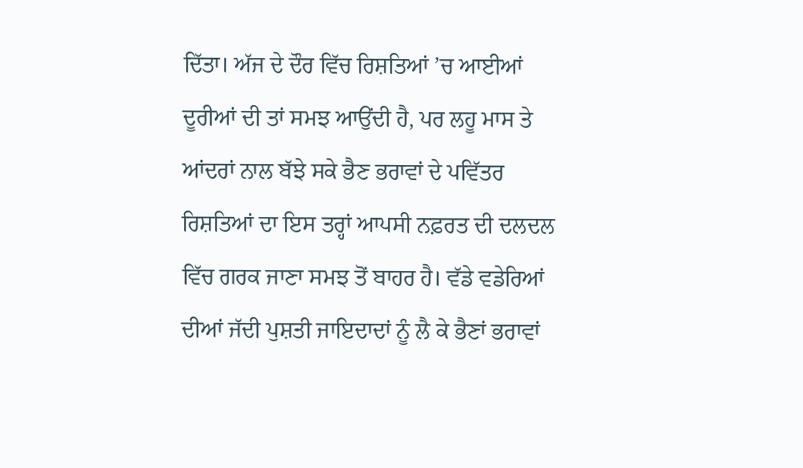ਦਿੱਤਾ। ਅੱਜ ਦੇ ਦੌਰ ਵਿੱਚ ਰਿਸ਼ਤਿਆਂ ’ਚ ਆਈਆਂ ਦੂਰੀਆਂ ਦੀ ਤਾਂ ਸਮਝ ਆਉਂਦੀ ਹੈ, ਪਰ ਲਹੂ ਮਾਸ ਤੇ ਆਂਦਰਾਂ ਨਾਲ ਬੱਝੇ ਸਕੇ ਭੈਣ ਭਰਾਵਾਂ ਦੇ ਪਵਿੱਤਰ ਰਿਸ਼ਤਿਆਂ ਦਾ ਇਸ ਤਰ੍ਹਾਂ ਆਪਸੀ ਨਫ਼ਰਤ ਦੀ ਦਲਦਲ ਵਿੱਚ ਗਰਕ ਜਾਣਾ ਸਮਝ ਤੋਂ ਬਾਹਰ ਹੈ। ਵੱਡੇ ਵਡੇਰਿਆਂ ਦੀਆਂ ਜੱਦੀ ਪੁਸ਼ਤੀ ਜਾਇਦਾਦਾਂ ਨੂੰ ਲੈ ਕੇ ਭੈਣਾਂ ਭਰਾਵਾਂ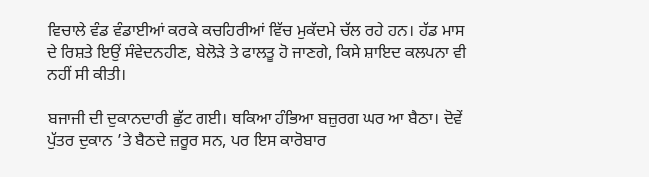ਵਿਚਾਲੇ ਵੰਡ ਵੰਡਾਈਆਂ ਕਰਕੇ ਕਚਹਿਰੀਆਂ ਵਿੱਚ ਮੁਕੱਦਮੇ ਚੱਲ ਰਹੇ ਹਨ। ਹੱਡ ਮਾਸ ਦੇ ਰਿਸ਼ਤੇ ਇਉਂ ਸੰਵੇਦਨਹੀਣ, ਬੇਲੋੜੇ ਤੇ ਫਾਲਤੂ ਹੋ ਜਾਣਗੇ, ਕਿਸੇ ਸ਼ਾਇਦ ਕਲਪਨਾ ਵੀ ਨਹੀਂ ਸੀ ਕੀਤੀ।

ਬਜਾਜੀ ਦੀ ਦੁਕਾਨਦਾਰੀ ਛੁੱਟ ਗਈ। ਥਕਿਆ ਹੰਭਿਆ ਬਜ਼ੁਰਗ ਘਰ ਆ ਬੈਠਾ। ਦੋਵੇਂ ਪੁੱਤਰ ਦੁਕਾਨ ’ਤੇ ਬੈਠਦੇ ਜ਼ਰੂਰ ਸਨ, ਪਰ ਇਸ ਕਾਰੋਬਾਰ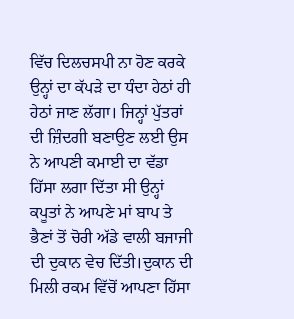ਵਿੱਚ ਦਿਲਚਸਪੀ ਨਾ ਹੋਣ ਕਰਕੇ ਉਨ੍ਹਾਂ ਦਾ ਕੱਪੜੇ ਦਾ ਧੰਦਾ ਹੇਠਾਂ ਹੀ ਹੇਠਾਂ ਜਾਣ ਲੱਗਾ। ਜਿਨ੍ਹਾਂ ਪੁੱਤਰਾਂ ਦੀ ਜ਼ਿੰਦਗੀ ਬਣਾਉਣ ਲਈ ਉਸ ਨੇ ਆਪਣੀ ਕਮਾਈ ਦਾ ਵੱਡਾ ਹਿੱਸਾ ਲਗਾ ਦਿੱਤਾ ਸੀ ਉਨ੍ਹਾਂ ਕਪੂਤਾਂ ਨੇ ਆਪਣੇ ਮਾਂ ਬਾਪ ਤੇ ਭੈਣਾਂ ਤੋਂ ਚੋਰੀ ਅੱਡੇ ਵਾਲੀ ਬਜਾਜੀ ਦੀ ਦੁਕਾਨ ਵੇਚ ਦਿੱਤੀ।ਦੁਕਾਨ ਦੀ ਮਿਲੀ ਰਕਮ ਵਿੱਚੋਂ ਆਪਣਾ ਹਿੱਸਾ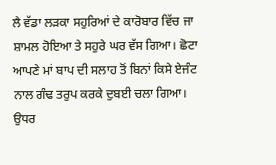ਲੈ ਵੱਡਾ ਲੜਕਾ ਸਹੁਰਿਆਂ ਦੇ ਕਾਰੋਬਾਰ ਵਿੱਚ ਜਾ ਸ਼ਾਮਲ ਹੋਇਆ ਤੇ ਸਹੁਰੇ ਘਰ ਵੱਸ ਗਿਆ। ਛੋਟਾ ਆਪਣੇ ਮਾਂ ਬਾਪ ਦੀ ਸਲਾਹ ਤੋਂ ਬਿਨਾਂ ਕਿਸੇ ਏਜੰਟ ਨਾਲ ਗੰਢ ਤਰੁਪ ਕਰਕੇ ਦੁਬਈ ਚਲਾ ਗਿਆ। ਉਧਰ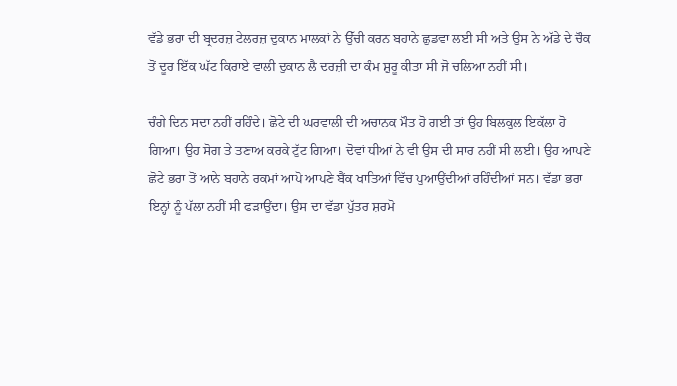ਵੱਡੇ ਭਰਾ ਦੀ ਬ੍ਰਦਰਜ਼ ਟੇਲਰਜ਼ ਦੁਕਾਨ ਮਾਲਕਾਂ ਨੇ ਉੱਚੀ ਕਰਨ ਬਹਾਨੇ ਛੁਡਵਾ ਲਈ ਸੀ ਅਤੇ ਉਸ ਨੇ ਅੱਡੇ ਦੇ ਚੌਕ ਤੋਂ ਦੂਰ ਇੱਕ ਘੱਟ ਕਿਰਾਏ ਵਾਲੀ ਦੁਕਾਨ ਲੈ ਦਰਜ਼ੀ ਦਾ ਕੰਮ ਸ਼ੁਰੂ ਕੀਤਾ ਸੀ ਜੋ ਚਲਿਆ ਨਹੀਂ ਸੀ।

ਚੰਗੇ ਦਿਨ ਸਦਾ ਨਹੀਂ ਰਹਿੰਦੇ। ਛੋਟੇ ਦੀ ਘਰਵਾਲੀ ਦੀ ਅਚਾਨਕ ਮੌਤ ਹੋ ਗਈ ਤਾਂ ਉਹ ਬਿਲਕੁਲ ਇਕੱਲਾ ਹੋ ਗਿਆ। ਉਹ ਸੋਗ ਤੇ ਤਣਾਅ ਕਰਕੇ ਟੁੱਟ ਗਿਆ। ਦੋਵਾਂ ਧੀਆਂ ਨੇ ਵੀ ਉਸ ਦੀ ਸਾਰ ਨਹੀਂ ਸੀ ਲਈ। ਉਹ ਆਪਣੇ ਛੋਟੇ ਭਰਾ ਤੋਂ ਆਨੇ ਬਹਾਨੇ ਰਕਮਾਂ ਆਪੋ ਆਪਣੇ ਬੈਂਕ ਖਾਤਿਆਂ ਵਿੱਚ ਪੁਆਉਂਦੀਆਂ ਰਹਿੰਦੀਆਂ ਸਨ। ਵੱਡਾ ਭਰਾ ਇਨ੍ਹਾਂ ਨੂੰ ਪੱਲਾ ਨਹੀਂ ਸੀ ਫੜਾਉਂਦਾ। ਉਸ ਦਾ ਵੱਡਾ ਪੁੱਤਰ ਸ਼ਰਮੋ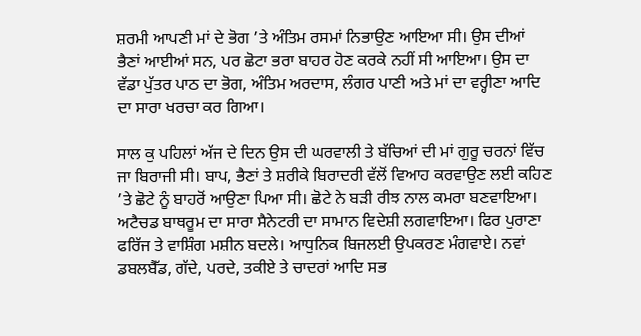ਸ਼ਰਮੀ ਆਪਣੀ ਮਾਂ ਦੇ ਭੋਗ ’ਤੇ ਅੰਤਿਮ ਰਸਮਾਂ ਨਿਭਾਉਣ ਆਇਆ ਸੀ। ਉਸ ਦੀਆਂ ਭੈਣਾਂ ਆਈਆਂ ਸਨ, ਪਰ ਛੋਟਾ ਭਰਾ ਬਾਹਰ ਹੋਣ ਕਰਕੇ ਨਹੀਂ ਸੀ ਆਇਆ। ਉਸ ਦਾ ਵੱਡਾ ਪੁੱਤਰ ਪਾਠ ਦਾ ਭੋਗ, ਅੰਤਿਮ ਅਰਦਾਸ, ਲੰਗਰ ਪਾਣੀ ਅਤੇ ਮਾਂ ਦਾ ਵਰ੍ਹੀਣਾ ਆਦਿ ਦਾ ਸਾਰਾ ਖਰਚਾ ਕਰ ਗਿਆ।

ਸਾਲ ਕੁ ਪਹਿਲਾਂ ਅੱਜ ਦੇ ਦਿਨ ਉਸ ਦੀ ਘਰਵਾਲੀ ਤੇ ਬੱਚਿਆਂ ਦੀ ਮਾਂ ਗੁਰੂ ਚਰਨਾਂ ਵਿੱਚ ਜਾ ਬਿਰਾਜੀ ਸੀ। ਬਾਪ, ਭੈਣਾਂ ਤੇ ਸ਼ਰੀਕੇ ਬਿਰਾਦਰੀ ਵੱਲੋਂ ਵਿਆਹ ਕਰਵਾਉਣ ਲਈ ਕਹਿਣ ’ਤੇ ਛੋਟੇ ਨੂੰ ਬਾਹਰੋਂ ਆਉਣਾ ਪਿਆ ਸੀ। ਛੋਟੇ ਨੇ ਬੜੀ ਰੀਝ ਨਾਲ ਕਮਰਾ ਬਣਵਾਇਆ। ਅਟੈਚਡ ਬਾਥਰੂਮ ਦਾ ਸਾਰਾ ਸੈਨੇਟਰੀ ਦਾ ਸਾਮਾਨ ਵਿਦੇਸ਼ੀ ਲਗਵਾਇਆ। ਫਿਰ ਪੁਰਾਣਾ ਫਰਿੱਜ ਤੇ ਵਾਸ਼ਿੰਗ ਮਸ਼ੀਨ ਬਦਲੇ। ਆਧੁਨਿਕ ਬਿਜਲਈ ਉਪਕਰਣ ਮੰਗਵਾਏ। ਨਵਾਂ ਡਬਲਬੈੱਡ, ਗੱਦੇ, ਪਰਦੇ, ਤਕੀਏ ਤੇ ਚਾਦਰਾਂ ਆਦਿ ਸਭ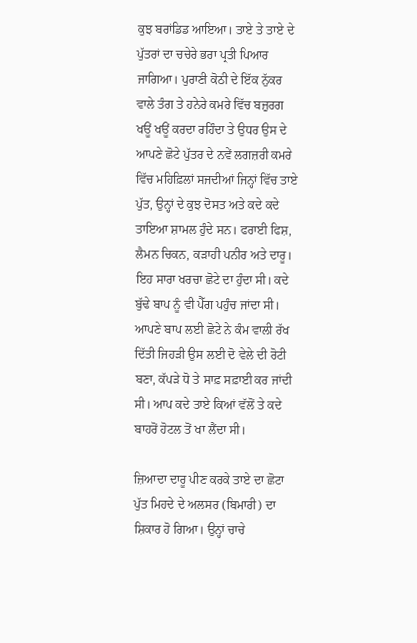ਕੁਝ ਬਰਾਂਡਿਡ ਆਇਆ। ਤਾਏ ਤੇ ਤਾਏ ਦੇ ਪੁੱਤਰਾਂ ਦਾ ਚਚੇਰੇ ਭਰਾ ਪ੍ਰਤੀ ਪਿਆਰ ਜਾਗਿਆ। ਪੁਰਾਣੀ ਕੋਠੀ ਦੇ ਇੱਕ ਨੁੱਕਰ ਵਾਲੇ ਤੰਗ ਤੇ ਹਨੇਰੇ ਕਮਰੇ ਵਿੱਚ ਬਜ਼ੁਰਗ ਖਊਂ ਖਊਂ ਕਰਦਾ ਰਹਿੰਦਾ ਤੇ ਉਧਰ ਉਸ ਦੇ ਆਪਣੇ ਛੋਟੇ ਪੁੱਤਰ ਦੇ ਨਵੇਂ ਲਗਜ਼ਰੀ ਕਮਰੇ ਵਿੱਚ ਮਹਿਫ਼ਿਲਾਂ ਸਜਦੀਆਂ ਜਿਨ੍ਹਾਂ ਵਿੱਚ ਤਾਏ ਪੁੱਤ, ਉਨ੍ਹਾਂ ਦੇ ਕੁਝ ਦੋਸਤ ਅਤੇ ਕਦੇ ਕਦੇ ਤਾਇਆ ਸ਼ਾਮਲ ਹੁੰਦੇ ਸਨ। ਫਰਾਈ ਫਿਸ਼, ਲੈਮਨ ਚਿਕਨ, ਕੜਾਹੀ ਪਨੀਰ ਅਤੇ ਦਾਰੂ। ਇਹ ਸਾਰਾ ਖਰਚਾ ਛੋਟੇ ਦਾ ਹੁੰਦਾ ਸੀ। ਕਦੇ ਬੁੱਢੇ ਬਾਪ ਨੂੰ ਵੀ ਪੈੱਗ ਪਹੁੰਚ ਜਾਂਦਾ ਸੀ। ਆਪਣੇ ਬਾਪ ਲਈ ਛੋਟੇ ਨੇ ਕੰਮ ਵਾਲੀ ਰੱਖ ਦਿੱਤੀ ਜਿਹੜੀ ਉਸ ਲਈ ਦੋ ਵੇਲੇ ਦੀ ਰੋਟੀ ਬਣਾ, ਕੱਪੜੇ ਧੋ ਤੇ ਸਾਫ਼ ਸਫ਼ਾਈ ਕਰ ਜਾਂਦੀ ਸੀ। ਆਪ ਕਦੇ ਤਾਏ ਕਿਆਂ ਵੱਲੋਂ ਤੇ ਕਦੇ ਬਾਹਰੋਂ ਹੋਟਲ ਤੋਂ ਖਾ ਲੈਂਦਾ ਸੀ।

ਜ਼ਿਆਦਾ ਦਾਰੂ ਪੀਣ ਕਰਕੇ ਤਾਏ ਦਾ ਛੋਟਾ ਪੁੱਤ ਮਿਹਦੇ ਦੇ ਅਲਸਰ (ਬਿਮਾਰੀ) ਦਾ ਸ਼ਿਕਾਰ ਹੋ ਗਿਆ। ਉਨ੍ਹਾਂ ਚਾਚੇ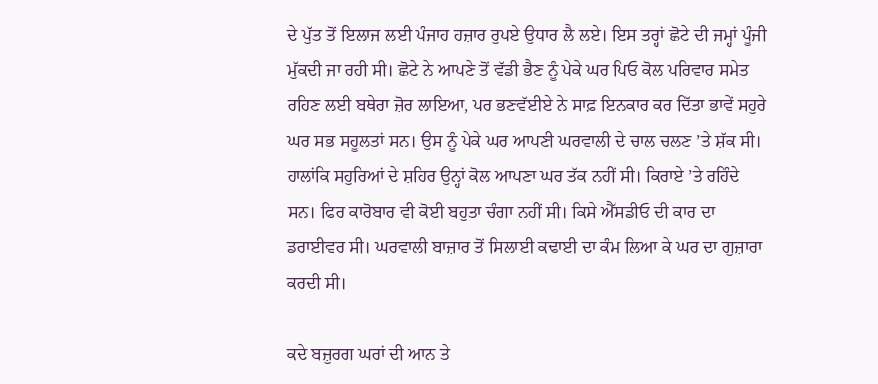ਦੇ ਪੁੱਤ ਤੋਂ ਇਲਾਜ ਲਈ ਪੰਜਾਹ ਹਜ਼ਾਰ ਰੁਪਏ ਉਧਾਰ ਲੈ ਲਏ। ਇਸ ਤਰ੍ਹਾਂ ਛੋਟੇ ਦੀ ਜਮ੍ਹਾਂ ਪੂੰਜੀ ਮੁੱਕਦੀ ਜਾ ਰਹੀ ਸੀ। ਛੋਟੇ ਨੇ ਆਪਣੇ ਤੋਂ ਵੱਡੀ ਭੈਣ ਨੂੰ ਪੇਕੇ ਘਰ ਪਿਓ ਕੋਲ ਪਰਿਵਾਰ ਸਮੇਤ ਰਹਿਣ ਲਈ ਬਥੇਰਾ ਜ਼ੋਰ ਲਾਇਆ, ਪਰ ਭਣਵੱਈਏ ਨੇ ਸਾਫ਼ ਇਨਕਾਰ ਕਰ ਦਿੱਤਾ ਭਾਵੇਂ ਸਹੁਰੇ ਘਰ ਸਭ ਸਹੂਲਤਾਂ ਸਨ। ਉਸ ਨੂੰ ਪੇਕੇ ਘਰ ਆਪਣੀ ਘਰਵਾਲੀ ਦੇ ਚਾਲ ਚਲਣ ’ਤੇ ਸ਼ੱਕ ਸੀ। ਹਾਲਾਂਕਿ ਸਹੁਰਿਆਂ ਦੇ ਸ਼ਹਿਰ ਉਨ੍ਹਾਂ ਕੋਲ ਆਪਣਾ ਘਰ ਤੱਕ ਨਹੀਂ ਸੀ। ਕਿਰਾਏ ’ਤੇ ਰਹਿੰਦੇ ਸਨ। ਫਿਰ ਕਾਰੋਬਾਰ ਵੀ ਕੋਈ ਬਹੁਤਾ ਚੰਗਾ ਨਹੀਂ ਸੀ। ਕਿਸੇ ਐੱਸਡੀਓ ਦੀ ਕਾਰ ਦਾ ਡਰਾਈਵਰ ਸੀ। ਘਰਵਾਲੀ ਬਾਜ਼ਾਰ ਤੋਂ ਸਿਲਾਈ ਕਢਾਈ ਦਾ ਕੰਮ ਲਿਆ ਕੇ ਘਰ ਦਾ ਗੁਜ਼ਾਰਾ ਕਰਦੀ ਸੀ।

ਕਦੇ ਬਜ਼ੁਰਗ ਘਰਾਂ ਦੀ ਆਨ ਤੇ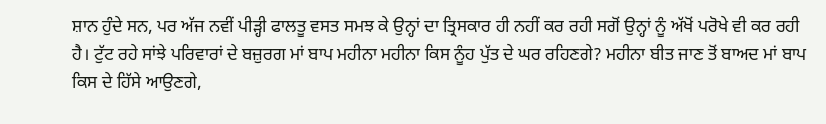ਸ਼ਾਨ ਹੁੰਦੇ ਸਨ, ਪਰ ਅੱਜ ਨਵੀਂ ਪੀੜ੍ਹੀ ਫਾਲਤੂ ਵਸਤ ਸਮਝ ਕੇ ਉਨ੍ਹਾਂ ਦਾ ਤ੍ਰਿਸਕਾਰ ਹੀ ਨਹੀਂ ਕਰ ਰਹੀ ਸਗੋਂ ਉਨ੍ਹਾਂ ਨੂੰ ਅੱਖੋਂ ਪਰੋਖੇ ਵੀ ਕਰ ਰਹੀ ਹੈ। ਟੁੱਟ ਰਹੇ ਸਾਂਝੇ ਪਰਿਵਾਰਾਂ ਦੇ ਬਜ਼ੁਰਗ ਮਾਂ ਬਾਪ ਮਹੀਨਾ ਮਹੀਨਾ ਕਿਸ ਨੂੰਹ ਪੁੱਤ ਦੇ ਘਰ ਰਹਿਣਗੇ? ਮਹੀਨਾ ਬੀਤ ਜਾਣ ਤੋਂ ਬਾਅਦ ਮਾਂ ਬਾਪ ਕਿਸ ਦੇ ਹਿੱਸੇ ਆਉਣਗੇ,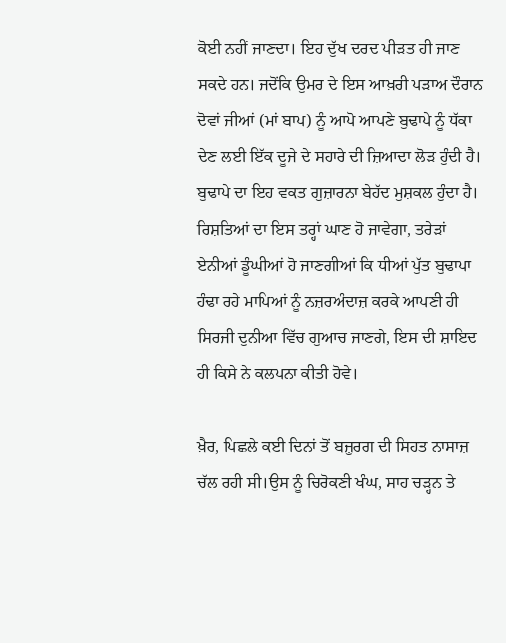ਕੋਈ ਨਹੀਂ ਜਾਣਦਾ। ਇਹ ਦੁੱਖ ਦਰਦ ਪੀੜਤ ਹੀ ਜਾਣ ਸਕਦੇ ਹਨ। ਜਦੋਂਕਿ ਉਮਰ ਦੇ ਇਸ ਆਖ਼ਰੀ ਪੜਾਅ ਦੌਰਾਨ ਦੋਵਾਂ ਜੀਆਂ (ਮਾਂ ਬਾਪ) ਨੂੰ ਆਪੋ ਆਪਣੇ ਬੁਢਾਪੇ ਨੂੰ ਧੱਕਾ ਦੇਣ ਲਈ ਇੱਕ ਦੂਜੇ ਦੇ ਸਹਾਰੇ ਦੀ ਜ਼ਿਆਦਾ ਲੋੜ ਹੁੰਦੀ ਹੈ। ਬੁਢਾਪੇ ਦਾ ਇਹ ਵਕਤ ਗੁਜ਼ਾਰਨਾ ਬੇਹੱਦ ਮੁਸ਼ਕਲ ਹੁੰਦਾ ਹੈ। ਰਿਸ਼ਤਿਆਂ ਦਾ ਇਸ ਤਰ੍ਹਾਂ ਘਾਣ ਹੋ ਜਾਵੇਗਾ, ਤਰੇੜਾਂ ਏਨੀਆਂ ਡੂੰਘੀਆਂ ਹੋ ਜਾਣਗੀਆਂ ਕਿ ਧੀਆਂ ਪੁੱਤ ਬੁਢਾਪਾ ਹੰਢਾ ਰਹੇ ਮਾਪਿਆਂ ਨੂੰ ਨਜ਼ਰਅੰਦਾਜ਼ ਕਰਕੇ ਆਪਣੀ ਹੀ ਸਿਰਜੀ ਦੁਨੀਆ ਵਿੱਚ ਗੁਆਚ ਜਾਣਗੇ, ਇਸ ਦੀ ਸ਼ਾਇਦ ਹੀ ਕਿਸੇ ਨੇ ਕਲਪਨਾ ਕੀਤੀ ਹੋਵੇ।

ਖ਼ੈਰ, ਪਿਛਲੇ ਕਈ ਦਿਨਾਂ ਤੋਂ ਬਜ਼ੁਰਗ ਦੀ ਸਿਹਤ ਨਾਸਾਜ਼ ਚੱਲ ਰਹੀ ਸੀ।ਉਸ ਨੂੰ ਚਿਰੋਕਣੀ ਖੰਘ, ਸਾਹ ਚੜ੍ਹਨ ਤੇ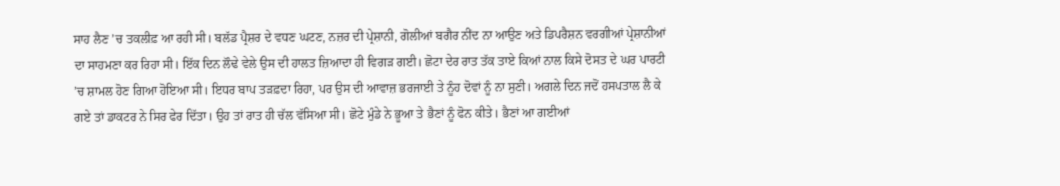ਸਾਹ ਲੈਣ ’ਚ ਤਕਲੀਫ਼ ਆ ਰਹੀ ਸੀ। ਬਲੱਡ ਪ੍ਰੈਸ਼ਰ ਦੇ ਵਧਣ ਘਟਣ, ਨਜ਼ਰ ਦੀ ਪ੍ਰੇਸ਼ਾਨੀ, ਗੋਲੀਆਂ ਬਗੈਰ ਨੀਂਦ ਨਾ ਆਉਣ ਅਤੇ ਡਿਪਰੈਸ਼ਨ ਵਰਗੀਆਂ ਪ੍ਰੇਸ਼ਾਨੀਆਂ ਦਾ ਸਾਹਮਣਾ ਕਰ ਰਿਹਾ ਸੀ। ਇੱਕ ਦਿਨ ਲੌਢੇ ਵੇਲੇ ਉਸ ਦੀ ਹਾਲਤ ਜ਼ਿਆਦਾ ਹੀ ਵਿਗੜ ਗਈ। ਛੋਟਾ ਦੇਰ ਰਾਤ ਤੱਕ ਤਾਏ ਕਿਆਂ ਨਾਲ ਕਿਸੇ ਦੋਸਤ ਦੇ ਘਰ ਪਾਰਟੀ ’ਚ ਸ਼ਾਮਲ ਹੋਣ ਗਿਆ ਹੋਇਆ ਸੀ। ਇਧਰ ਬਾਪ ਤੜਫ਼ਦਾ ਰਿਹਾ, ਪਰ ਉਸ ਦੀ ਆਵਾਜ਼ ਭਰਜਾਈ ਤੇ ਨੂੰਹ ਦੋਵਾਂ ਨੂੰ ਨਾ ਸੁਣੀ। ਅਗਲੇ ਦਿਨ ਜਦੋਂ ਹਸਪਤਾਲ ਲੈ ਕੇ ਗਏ ਤਾਂ ਡਾਕਟਰ ਨੇ ਸਿਰ ਫੇਰ ਦਿੱਤਾ। ਉਹ ਤਾਂ ਰਾਤ ਹੀ ਚੱਲ ਵੱਸਿਆ ਸੀ। ਛੋਟੇ ਮੁੰਡੇ ਨੇ ਭੂਆ ਤੇ ਭੈਣਾਂ ਨੂੰ ਫੋਨ ਕੀਤੇ। ਭੈਣਾਂ ਆ ਗਈਆਂ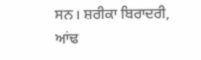ਸਨ। ਸ਼ਰੀਕਾ ਬਿਰਾਦਰੀ, ਆਂਢ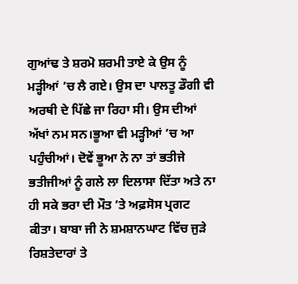ਗੁਆਂਢ ਤੇ ਸ਼ਰਮੋ ਸ਼ਰਮੀ ਤਾਏ ਕੇ ਉਸ ਨੂੰ ਮੜ੍ਹੀਆਂ ’ਚ ਲੈ ਗਏ। ਉਸ ਦਾ ਪਾਲਤੂ ਡੌਗੀ ਵੀ ਅਰਥੀ ਦੇ ਪਿੱਛੇ ਜਾ ਰਿਹਾ ਸੀ। ਉਸ ਦੀਆਂ ਅੱਖਾਂ ਨਮ ਸਨ।ਭੂਆ ਵੀ ਮੜ੍ਹੀਆਂ ’ਚ ਆ ਪਹੁੰਚੀਆਂ। ਦੋਵੇਂ ਭੂਆ ਨੇ ਨਾ ਤਾਂ ਭਤੀਜੇ ਭਤੀਜੀਆਂ ਨੂੰ ਗਲੇ ਲਾ ਦਿਲਾਸਾ ਦਿੱਤਾ ਅਤੇ ਨਾ ਹੀ ਸਕੇ ਭਰਾ ਦੀ ਮੌਤ ’ਤੇ ਅਫ਼ਸੋਸ ਪ੍ਰਗਟ ਕੀਤਾ। ਬਾਬਾ ਜੀ ਨੇ ਸ਼ਮਸ਼ਾਨਘਾਟ ਵਿੱਚ ਜੁੜੇ ਰਿਸ਼ਤੇਦਾਰਾਂ ਤੇ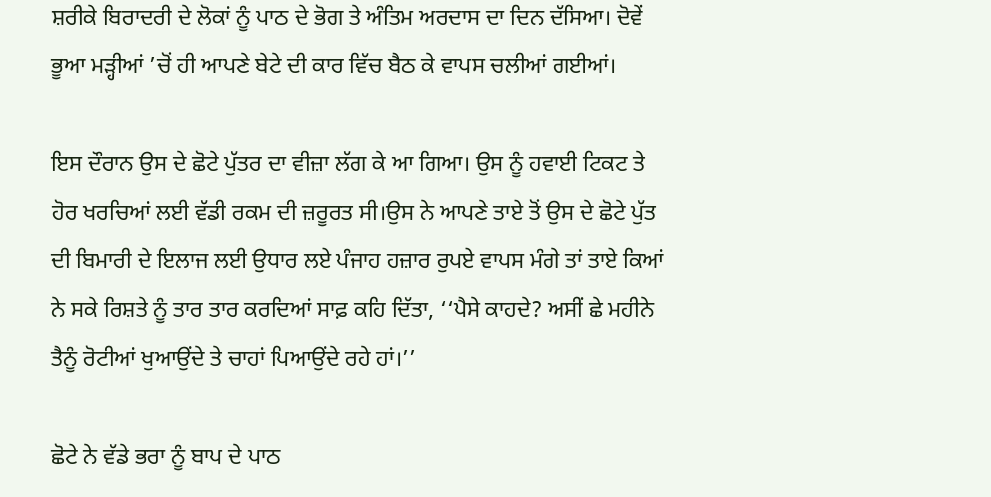ਸ਼ਰੀਕੇ ਬਿਰਾਦਰੀ ਦੇ ਲੋਕਾਂ ਨੂੰ ਪਾਠ ਦੇ ਭੋਗ ਤੇ ਅੰਤਿਮ ਅਰਦਾਸ ਦਾ ਦਿਨ ਦੱਸਿਆ। ਦੋਵੇਂ ਭੂਆ ਮੜ੍ਹੀਆਂ ’ਚੋਂ ਹੀ ਆਪਣੇ ਬੇਟੇ ਦੀ ਕਾਰ ਵਿੱਚ ਬੈਠ ਕੇ ਵਾਪਸ ਚਲੀਆਂ ਗਈਆਂ।

ਇਸ ਦੌਰਾਨ ਉਸ ਦੇ ਛੋਟੇ ਪੁੱਤਰ ਦਾ ਵੀਜ਼ਾ ਲੱਗ ਕੇ ਆ ਗਿਆ। ਉਸ ਨੂੰ ਹਵਾਈ ਟਿਕਟ ਤੇ ਹੋਰ ਖਰਚਿਆਂ ਲਈ ਵੱਡੀ ਰਕਮ ਦੀ ਜ਼ਰੂਰਤ ਸੀ।ਉਸ ਨੇ ਆਪਣੇ ਤਾਏ ਤੋਂ ਉਸ ਦੇ ਛੋਟੇ ਪੁੱਤ ਦੀ ਬਿਮਾਰੀ ਦੇ ਇਲਾਜ ਲਈ ਉਧਾਰ ਲਏ ਪੰਜਾਹ ਹਜ਼ਾਰ ਰੁਪਏ ਵਾਪਸ ਮੰਗੇ ਤਾਂ ਤਾਏ ਕਿਆਂ ਨੇ ਸਕੇ ਰਿਸ਼ਤੇ ਨੂੰ ਤਾਰ ਤਾਰ ਕਰਦਿਆਂ ਸਾਫ਼ ਕਹਿ ਦਿੱਤਾ, ‘‘ਪੈਸੇ ਕਾਹਦੇ? ਅਸੀਂ ਛੇ ਮਹੀਨੇ ਤੈਨੂੰ ਰੋਟੀਆਂ ਖੁਆਉਂਦੇ ਤੇ ਚਾਹਾਂ ਪਿਆਉਂਦੇ ਰਹੇ ਹਾਂ।’’

ਛੋਟੇ ਨੇ ਵੱਡੇ ਭਰਾ ਨੂੰ ਬਾਪ ਦੇ ਪਾਠ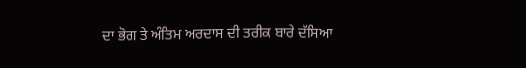ਦਾ ਭੋਗ ਤੇ ਅੰਤਿਮ ਅਰਦਾਸ ਦੀ ਤਰੀਕ ਬਾਰੇ ਦੱਸਿਆ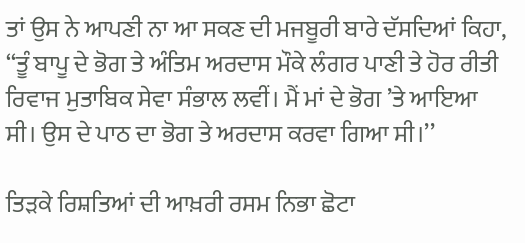ਤਾਂ ਉਸ ਨੇ ਆਪਣੀ ਨਾ ਆ ਸਕਣ ਦੀ ਮਜਬੂਰੀ ਬਾਰੇ ਦੱਸਦਿਆਂ ਕਿਹਾ, ‘‘ਤੂੰ ਬਾਪੂ ਦੇ ਭੋਗ ਤੇ ਅੰਤਿਮ ਅਰਦਾਸ ਮੌਕੇ ਲੰਗਰ ਪਾਣੀ ਤੇ ਹੋਰ ਰੀਤੀ ਰਿਵਾਜ ਮੁਤਾਬਿਕ ਸੇਵਾ ਸੰਭਾਲ ਲਵੀਂ। ਮੈਂ ਮਾਂ ਦੇ ਭੋਗ ’ਤੇ ਆਇਆ ਸੀ। ਉਸ ਦੇ ਪਾਠ ਦਾ ਭੋਗ ਤੇ ਅਰਦਾਸ ਕਰਵਾ ਗਿਆ ਸੀ।’’

ਤਿੜਕੇ ਰਿਸ਼ਤਿਆਂ ਦੀ ਆਖ਼ਰੀ ਰਸਮ ਨਿਭਾ ਛੋਟਾ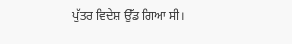ਪੁੱਤਰ ਵਿਦੇਸ਼ ਉੱਡ ਗਿਆ ਸੀ।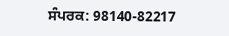ਸੰਪਰਕ: 98140-82217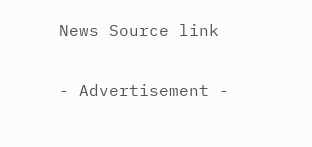News Source link

- Advertisement -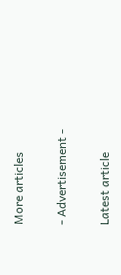More articles

- Advertisement -

Latest article